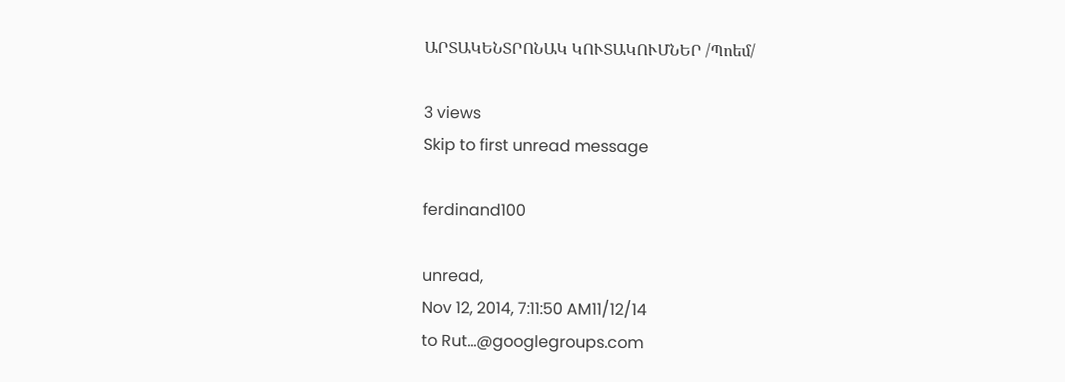ԱՐՏԱԿԵՆՏՐՈՆԱԿ ԿՈՒՏԱԿՈՒՄՆԵՐ /Պոեմ/

3 views
Skip to first unread message

ferdinand100

unread,
Nov 12, 2014, 7:11:50 AM11/12/14
to Rut...@googlegroups.com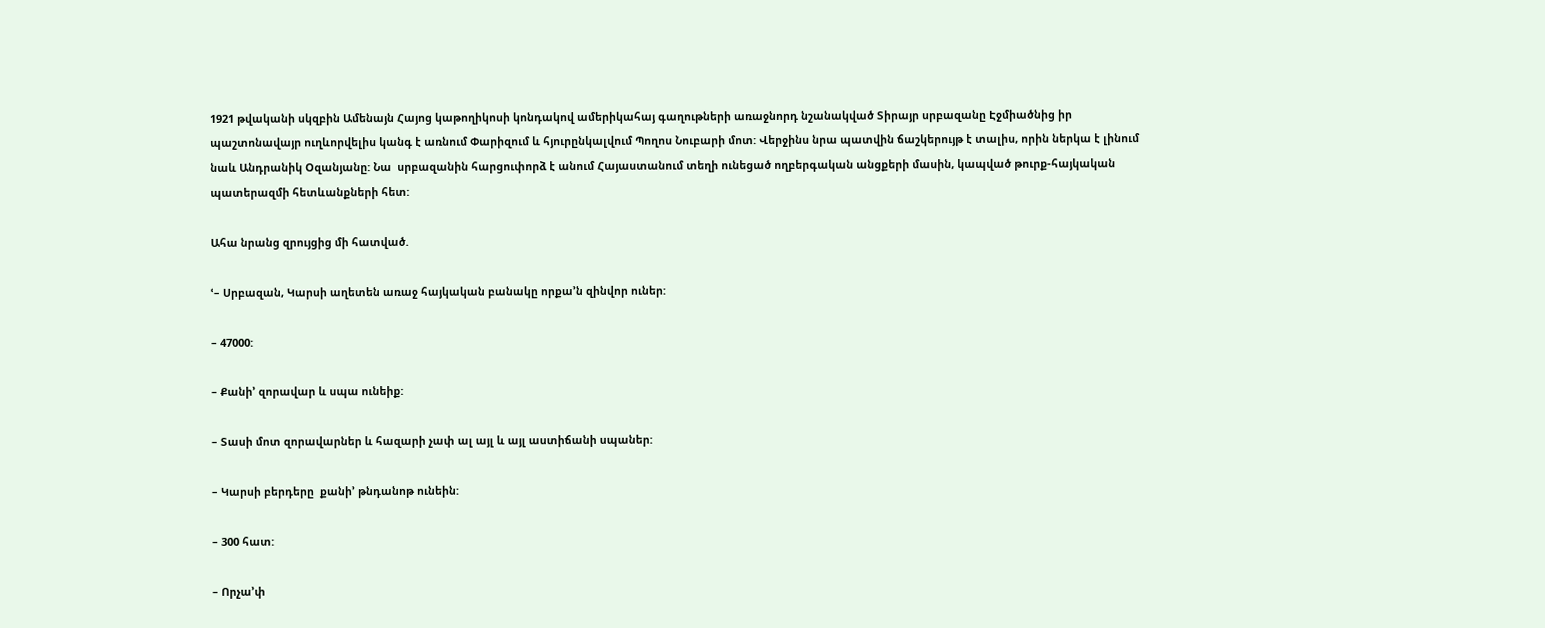1921 թվականի սկզբին Ամենայն Հայոց կաթողիկոսի կոնդակով ամերիկահայ գաղութների առաջնորդ նշանակված Տիրայր սրբազանը Էջմիածնից իր պաշտոնավայր ուղևորվելիս կանգ է առնում Փարիզում և հյուրընկալվում Պողոս Նուբարի մոտ: Վերջինս նրա պատվին ճաշկերույթ է տալիս, որին ներկա է լինում նաև Անդրանիկ Օզանյանը: Նա  սրբազանին հարցուփորձ է անում Հայաստանում տեղի ունեցած ողբերգական անցքերի մասին, կապված թուրք-հայկական պատերազմի հետևանքների հետ:

Ահա նրանց զրույցից մի հատված.

ՙ– Սրբազան, Կարսի աղետեն առաջ հայկական բանակը որքա’ն զինվոր ուներ:

– 47000:

– Քանի’ զորավար և սպա ունեիք:

– Տասի մոտ զորավարներ և հազարի չափ ալ այլ և այլ աստիճանի սպաներ:

– Կարսի բերդերը  քանի’ թնդանոթ ունեին:

– 300 հատ:

– Որչա’փ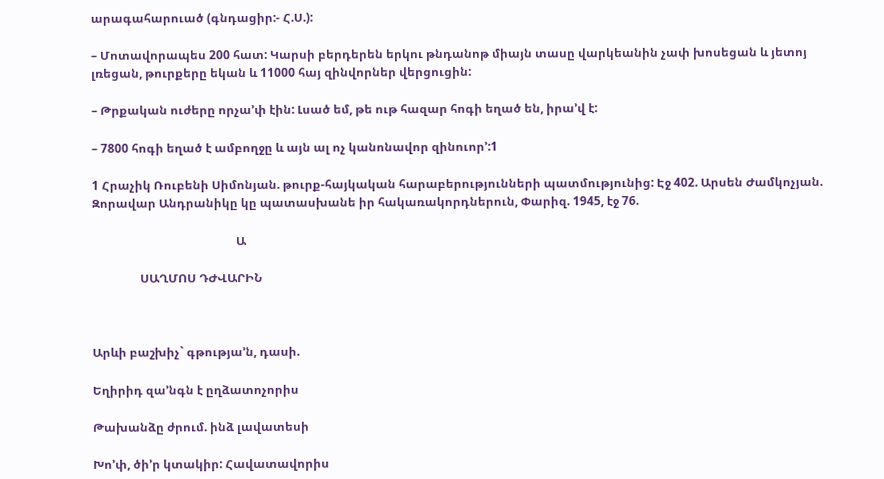արագահարուած (գնդացիր:- Հ.Ս.):

– Մոտավորապես 200 հատ: Կարսի բերդերեն երկու թնդանոթ միայն տասը վարկեանին չափ խոսեցան և յետոյ լռեցան, թուրքերը եկան և 11000 հայ զինվորներ վերցուցին:

– Թրքական ուժերը որչա’փ էին: Լսած եմ, թե ութ հազար հոգի եղած են, իրա’վ է:

– 7800 հոգի եղած է ամբողջը և այն ալ ոչ կանոնավոր զինուոր՚:1

1 Հրաչիկ Ռուբենի Սիմոնյան. թուրք-հայկական հարաբերությունների պատմությունից: Էջ 402. Արսեն Ժամկոչյան. Զորավար Անդրանիկը կը պատասխանե իր հակառակորդներուն, Փարիզ. 1945, էջ 76.

                                                Ա

                ՍԱՂՄՈՍ ԴԺՎԱՐԻՆ



Արևի բաշխիչ` գթությա’ն, դասի.

Եղիրիդ զա’նգն է ըղձատոչորիս

Թախանձը ժրում. ինձ լավատեսի

Խո’փ, ծի’ր կտակիր: Հավատավորիս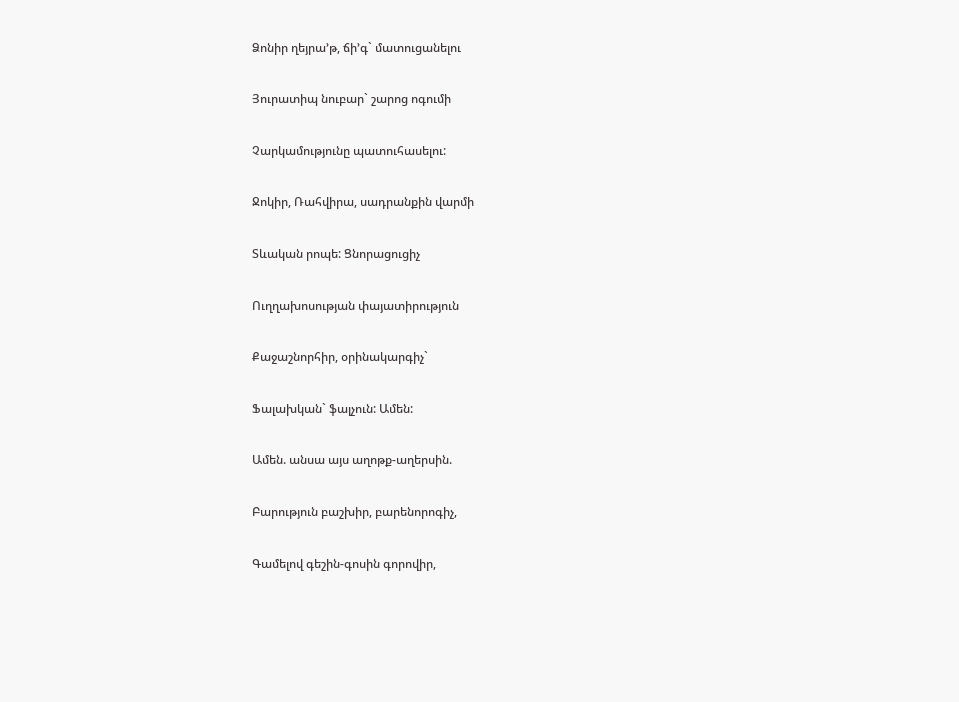Ձոնիր ղեյրա’թ, ճի’գ` մատուցանելու

Յուրատիպ նուբար` շարոց ոգումի

Չարկամությունը պատուհասելու:

Ջոկիր, Ռահվիրա, սադրանքին վարմի

Տևական րոպե: Ցնորացուցիչ

Ուղղախոսության փայատիրություն

Քաջաշնորհիր, օրինակարգիչ`

Ֆալախկան` ֆալչուն: Ամեն:

Ամեն. անսա այս աղոթք-աղերսին.

Բարություն բաշխիր, բարենորոգիչ,

Գամելով գեշին-գոսին գորովիր,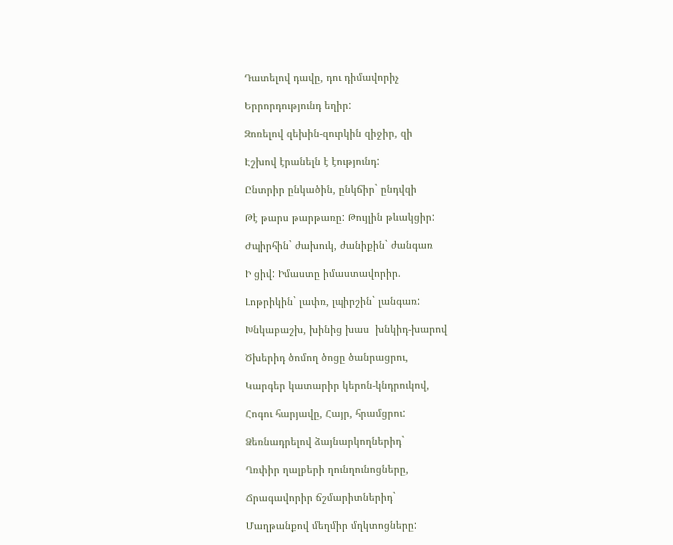Դատելով դավը, դու դիմավորիչ

Երրորդությունդ եղիր:

Զոռելով զեխին-զուրկին զիջիր, զի

Էշխով էրանելն է էությունդ:

Ընտրիր ընկածին, ընկճիր` ընդվզի

Թէ թարս թարթառը: Թույլին թևակցիր:

Ժպիրհին` ժախուկ, ժանիքին` ժանգառ

Ի ցիվ: Իմաստը իմաստավորիր.

Լոթրիկին` լափռ, լպիրշին` լանգառ:

Խնկաբաշխ, խինից խաս  խնկիդ-խարով

Ծխերիդ ծոմող ծոցը ծանրացրու,

Կարգեր կատարիր կերոն-կնդրուկով,

Հոգու հարյավը, Հայր, հրամցրու:

Ձեռնադրելով ձայնարկողներիդ`

Ղռփիր ղալբերի ղունղունոցները,

Ճրագավորիր ճշմարիտներիդ`

Մաղթանքով մեղմիր մղկտոցները: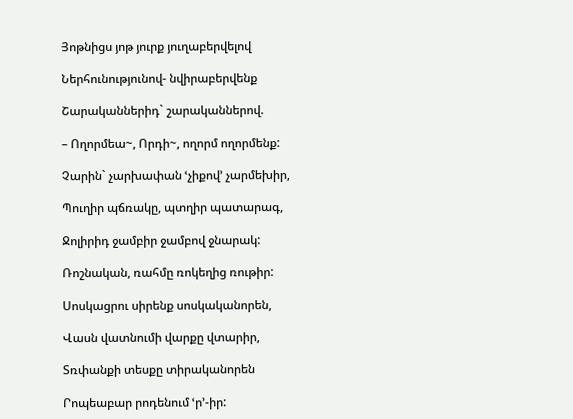Յոթնիցս յոթ յուրք յուղաբերվելով

Ներհունությունով- նվիրաբերվենք

Շարականներիդ` շարականներով.

– Ողորմեա~, Որդի~, ողորմ ողորմենք:

Չարին` չարխափան ՙչիքով՚ չարմեխիր,

Պուղիր պճռակը, պտղիր պատարագ,

Ջոլիրիդ ջամբիր ջամբով ջնարակ:

Ռոշնական, ռահմը ռոկեղից ռութիր:

Սոսկացրու սիրենք սոսկականորեն,

Վասն վատնումի վարքը վտարիր,

Տռփանքի տեսքը տիրականորեն

Րոպեաբար րոդենում ՙր՚-իր: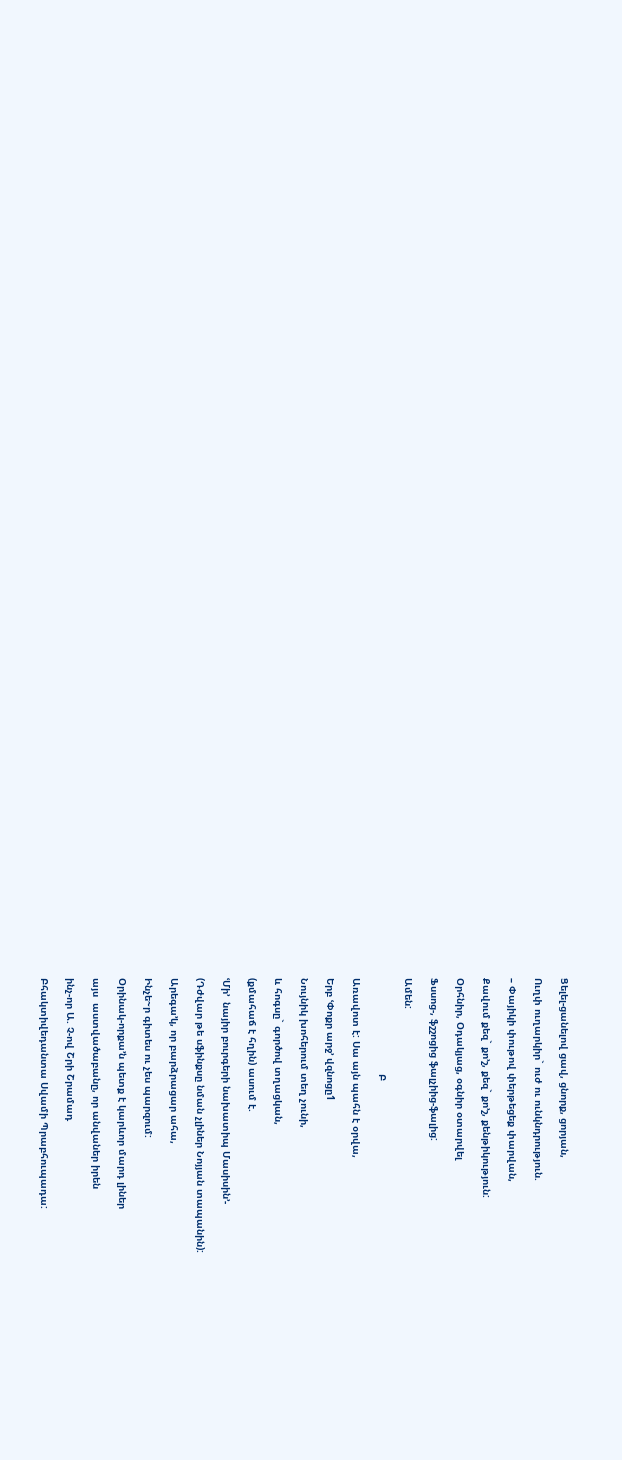Ցելել-ցանելով ցավ, ցնորք, ցորյան,

Ուղփ ուղարկիր` ուժ ու ունկնդրություն.

– Փայիկի փութով փերթեցեք փարվան,

Քավում քեզ` քո’շ, քեզ` քո’շ, քենթիկություն:

Օրհնիր, Օդակյաց, օգնիր օտարվել

Ֆսսոց-, ֆշշոցից ֆալչիից-ֆալից:

Ամեն:

                                Բ

Առավոտ է: Սա այն պահն է օրվա,

Երբ ՙՓոքր արջ՚ վզնոցը1

Նույնիկ խոհերում տեղ չունի,

և հոգսը` գործով տղացկան,

(քմահաճ է հղին) ասում է.

ՙՄի’  նայիր բուրգերի նախատիպ Մասիսին՚-

(Դժվար թե սֆինքսը նման չլիներ Նոյյան տապանին):

Արեգա’կ, որ բարձրացար ահա,

Ինչե~ր գիտես ու չես պարզում:

Օրինակ-որքա’ն պետք է կարևոր մարդ լիներ

այս  աստվածաբանը, որ անվաներ իրեն

ինչ-որ Ա. Չ-ով Շրի Շրամադ

Բհակտիվեդանտա Սվամի Պրաբհուպադա: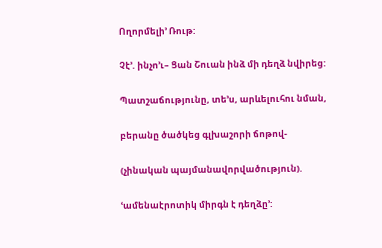Ողորմելի’ Ռութ:

Չէ’. ինչո’ւ– Ցան Շուան ինձ մի դեղձ նվիրեց:

Պատշաճությունը, տե’ս, արևելուհու նման,

բերանը ծածկեց գլխաշորի ճոթով-

(չինական պայմանավորվածություն).

ՙամենաէրոտիկ միրգն է դեղձը՚: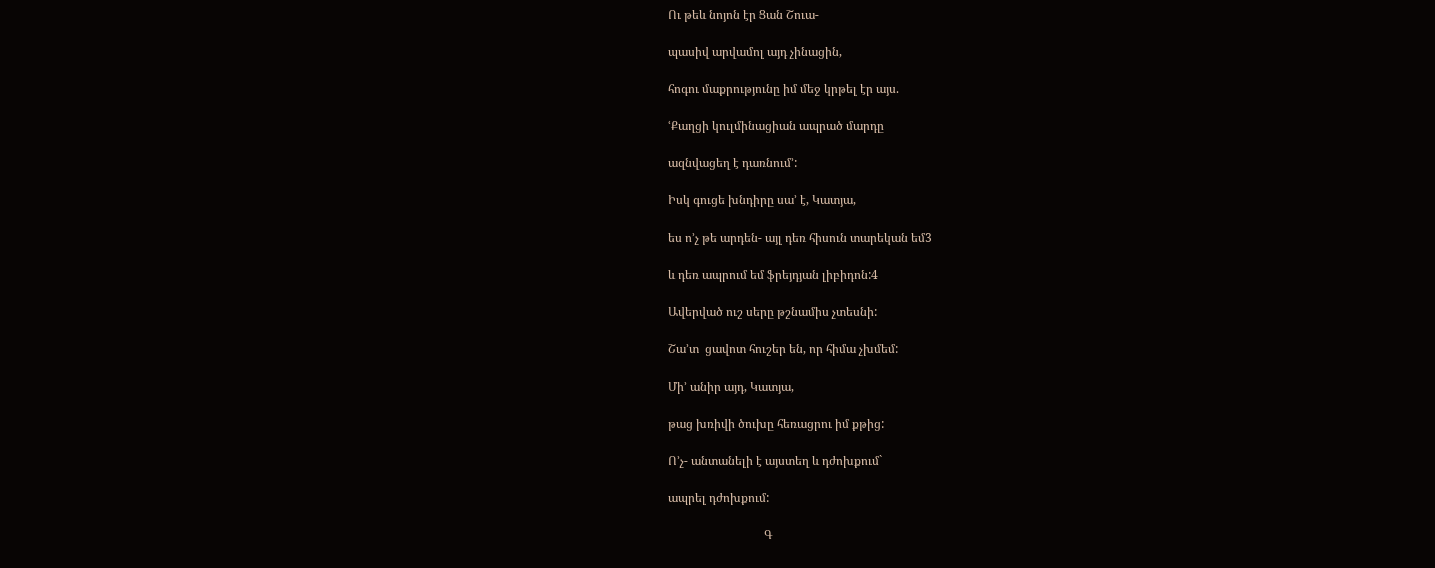Ու թեև նոյոն էր Ցան Շուա-

պասիվ արվամոլ այդ չինացին,

հոգու մաքրությունը իմ մեջ կրթել էր այս.

ՙՔաղցի կուլմինացիան ապրած մարդը

ազնվացեղ է դառնում՚:

Իսկ գուցե խնդիրը սա’ է, Կատյա,

ես ո’չ թե արդեն- այլ դեռ հիսուն տարեկան եմ3

և դեռ ապրում եմ ֆրեյդյան լիբիդոն:4

Ավերված ուշ սերը թշնամիս չտեսնի:

Շա’տ  ցավոտ հուշեր են, որ հիմա չխմեմ:

Մի’ անիր այդ, Կատյա,

թաց խռիվի ծուխը հեռացրու իմ քթից:

Ո’չ- անտանելի է այստեղ և դժոխքում`

ապրել դժոխքում:

                                Գ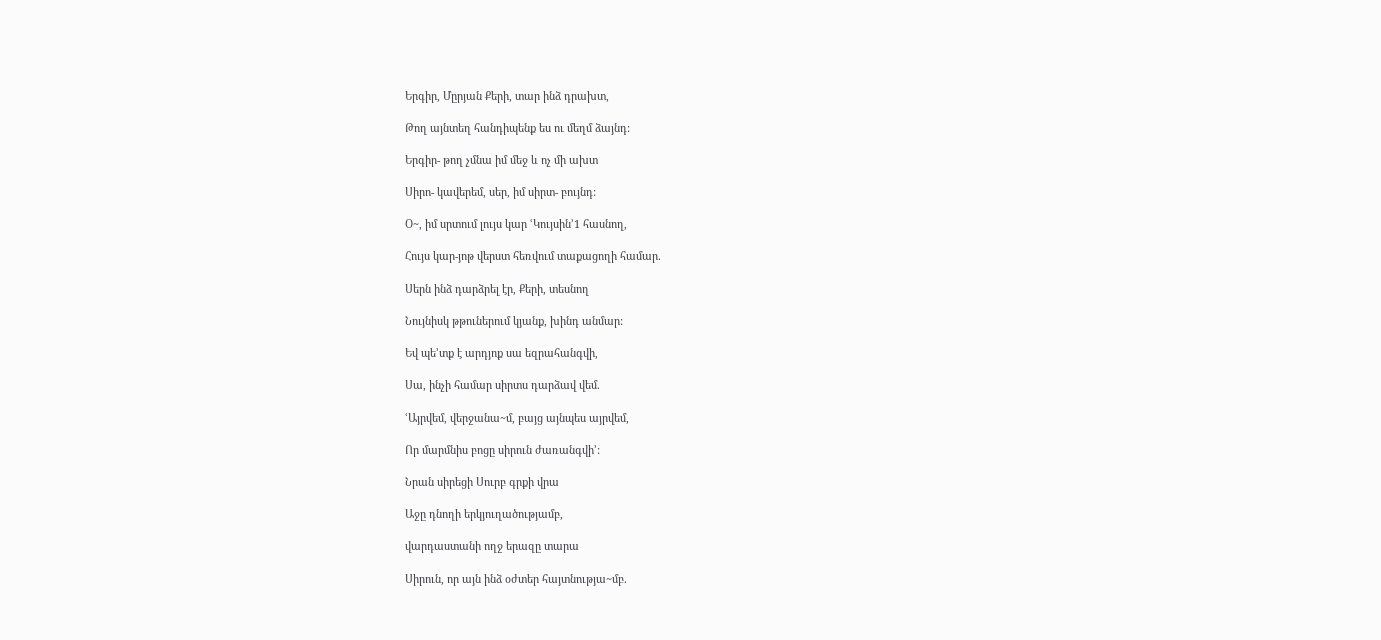Երգիր, Մըրյան Քերի, տար ինձ դրախտ,

Թող այնտեղ հանդիպենք ես ու մեղմ ձայնդ:

Երգիր- թող չմնա իմ մեջ և ոչ մի ախտ

Սիրո- կավերեմ, սեր, իմ սիրտ- բույնդ:

Օ~, իմ սրտում լույս կար ՙԿույսին՚1 հասնող,

Հույս կար-յոթ վերստ հեռվում տաքացողի համար.

Սերն ինձ դարձրել էր, Քերի, տեսնող

Նույնիսկ թթուներում կյանք, խինդ անմար:

Եվ պե’տք է արդյոք սա եզրահանգվի,

Սա, ինչի համար սիրտս դարձավ վեմ.

ՙԱյրվեմ, վերջանա~մ, բայց այնպես այրվեմ,

Որ մարմնիս բոցը սիրուն ժառանգվի՚:

Նրան սիրեցի Սուրբ գրքի վրա

Աջը դնողի երկյուղածությամբ,

վարդաստանի ողջ երազը տարա

Սիրուն, որ այն ինձ օժտեր հայտնությա~մբ.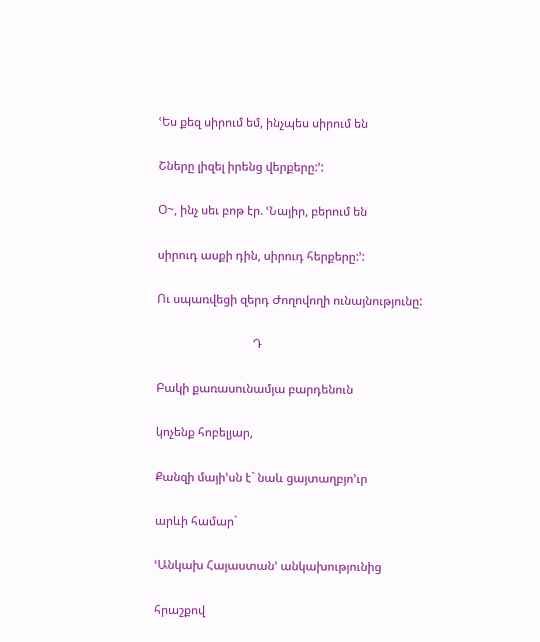ՙԵս քեզ սիրում եմ, ինչպես սիրում են

Շները լիզել իրենց վերքերը:՚:

Օ~, ինչ սեւ բոթ էր. ՙՆայիր, բերում են

սիրուդ ասքի դին, սիրուդ հերքերը:՚:

Ու սպառվեցի զերդ Ժողովողի ունայնությունը:

                                Դ

Բակի քառասունամյա բարդենուն

կոչենք հոբելյար,

Քանզի մայի’սն է` նաև ցայտաղբյո’ւր

արևի համար`

ՙԱնկախ Հայաստան՚ անկախությունից

հրաշքով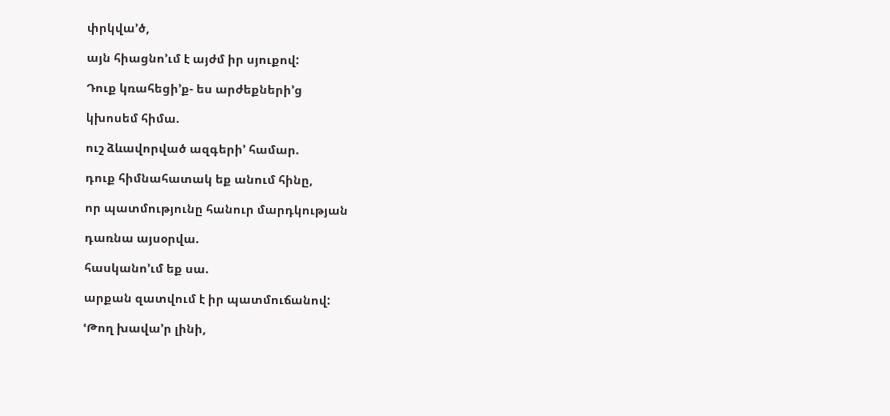փրկվա’ծ,

այն հիացնո’ւմ է այժմ իր սյուքով:

Դուք կռահեցի’ք- ես արժեքների’ց

կխոսեմ հիմա.

ուշ ձևավորված ազգերի’ համար.

դուք հիմնահատակ եք անում հինը,

որ պատմությունը հանուր մարդկության

դառնա այսօրվա.

հասկանո’ւմ եք սա.

արքան զատվում է իր պատմուճանով:

ՙԹող խավա’ր լինի,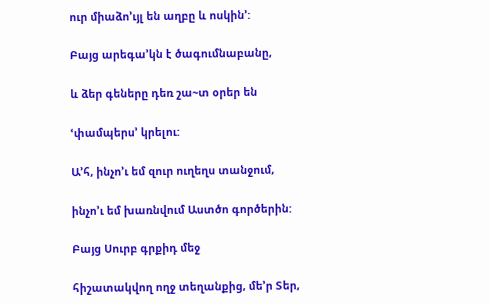ուր միաձո’ւյլ են աղբը և ոսկին՚:

Բայց արեգա’կն է ծագումնաբանը,

և ձեր գեները դեռ շա~տ օրեր են

ՙփամպերս՚ կրելու:

Ա’հ, ինչո’ւ եմ զուր ուղեղս տանջում,

ինչո’ւ եմ խառնվում Աստծո գործերին:

Բայց Սուրբ գրքիդ մեջ

հիշատակվող ողջ տեղանքից, մե’ր Տեր,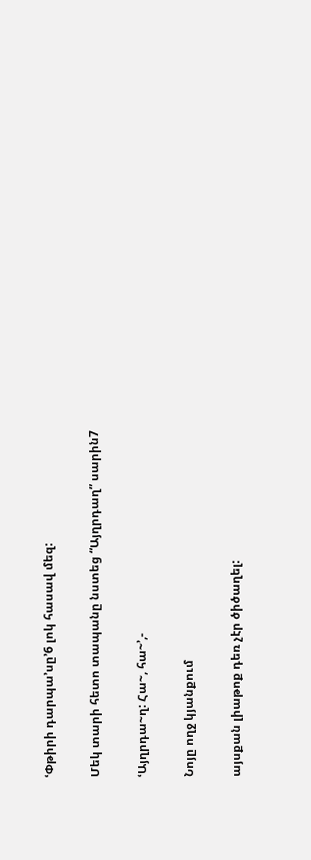ՙՓթիրի դարպա’սը՚6 լոկ հասավ մեզ:

Մեկ տարի հետո տապանը նստեց “Այղրդաղ” սարին7

ՙԱյղրդա~ղ: Հա~, հա~՚,-

Նոյը ողջ կյանքում

այսքան լիաթոք դեռ չէր ծիծաղել: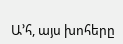Ա’հ, այս խոհերը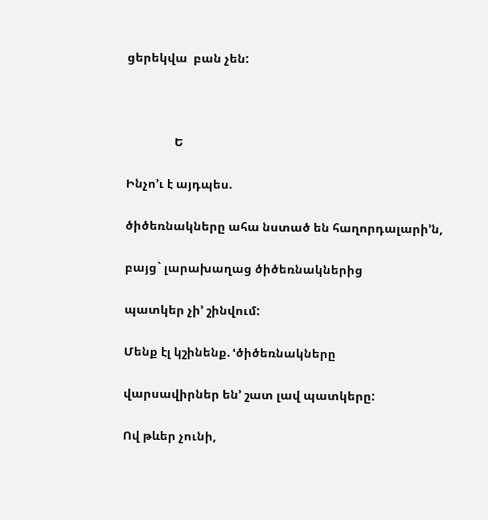ցերեկվա  բան չեն:



                Ե

Ինչո’ւ է այդպես.

ծիծեռնակները ահա նստած են հաղորդալարի’ն,

բայց` լարախաղաց ծիծեռնակներից

պատկեր չի’ շինվում:

Մենք էլ կշինենք. ՙծիծեռնակները

վարսավիրներ են՚ շատ լավ պատկերը:

Ով թևեր չունի,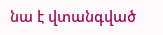նա է վտանգված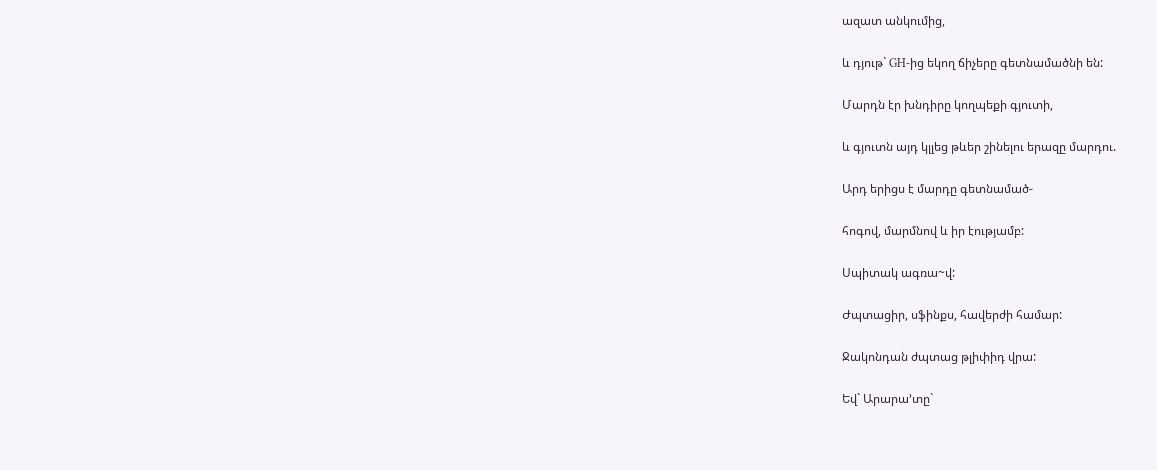ազատ անկումից,

և դյութ` GH-ից եկող ճիչերը գետնամածնի են:

Մարդն էր խնդիրը կողպեքի գյուտի,

և գյուտն այդ կլլեց թևեր շինելու երազը մարդու.

Արդ երիցս է մարդը գետնամած-

հոգով, մարմնով և իր էությամբ:

Սպիտակ ագռա~վ:

Ժպտացիր, սֆինքս, հավերժի համար:

Ջակոնդան ժպտաց թլիփիդ վրա:

Եվ` Արարա’տը`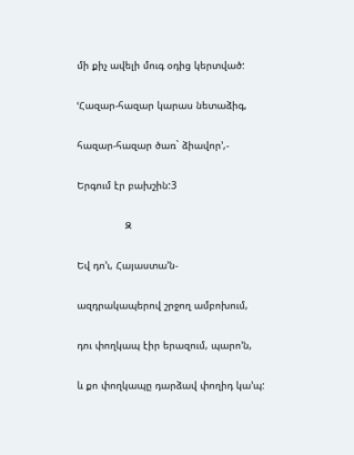մի քիչ ավելի մուգ օդից կերտված:

ՙՀազար-հազար կարաս նետաձիգ,

հազար-հազար ծառ` ձիավոր՚,-

Երգում էր բախշին:3

                Զ

Եվ դո’ւ, Հայաստա’ն-

ազդրակապերով շրջող ամբոխում,

դու փողկապ էիր երազում, պարո’ն,

և քո փողկապը դարձավ փողիդ կա’պ: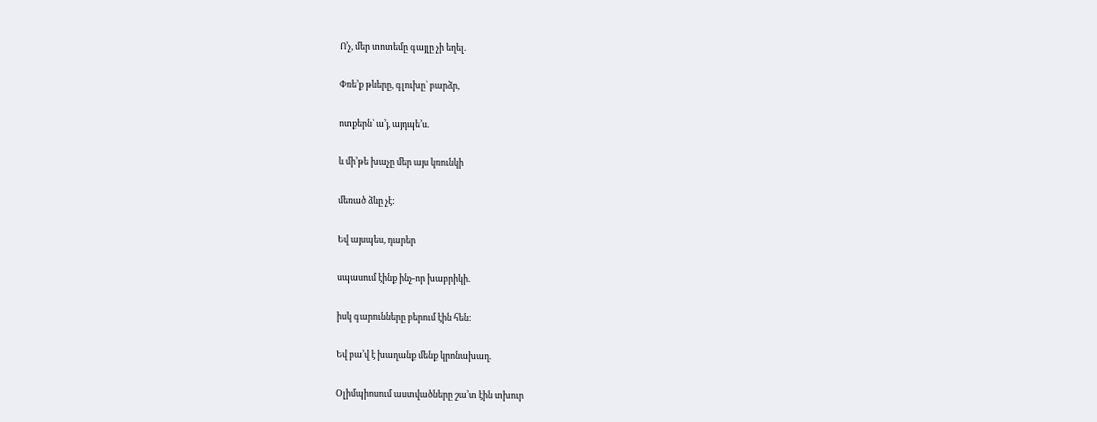Ո’չ, մեր տոտեմը գայլը չի եղել.

Փռե’ք թևերը, գլուխը` բարձր,

ոտքերն` ա’յ, այդպե’ս.

և մի’թե խաչը մեր այս կռունկի

մեռած ձևը չէ:

Եվ այսպես, դարեր

սպասում էինք ինչ-որ խաբրիկի.

իսկ գարունները բերում էին հեն:

Եվ բա’վ է խաղանք մենք կրոնախաղ.

Օլիմպիոսում աստվածները շա’տ էին տխուր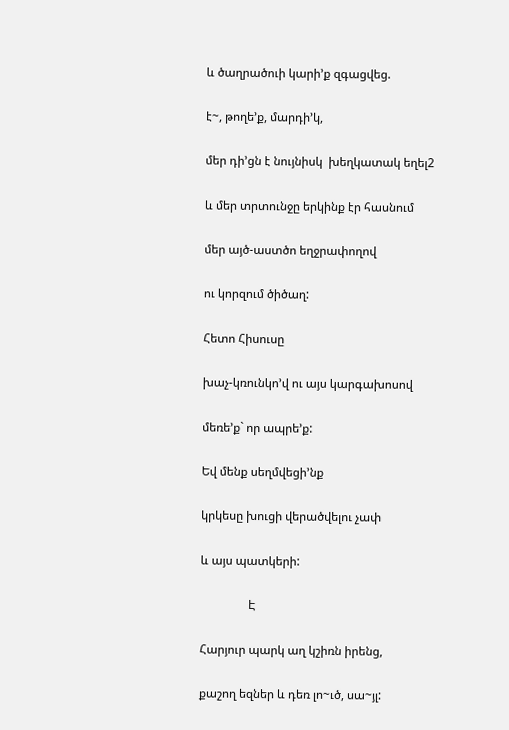և ծաղրածուի կարի’ք զգացվեց.

է~, թողե’ք, մարդի’կ,

մեր դի’ցն է նույնիսկ  խեղկատակ եղել2

և մեր տրտունջը երկինք էր հասնում

մեր այծ-աստծո եղջրափողով

ու կորզում ծիծաղ:

Հետո Հիսուսը

խաչ-կռունկո’վ ու այս կարգախոսով

մեռե’ք` որ ապրե’ք:

Եվ մենք սեղմվեցի’նք

կրկեսը խուցի վերածվելու չափ

և այս պատկերի:

                Է

Հարյուր պարկ աղ կշիռն իրենց,

քաշող եզներ և դեռ լո~ւծ, սա~յլ: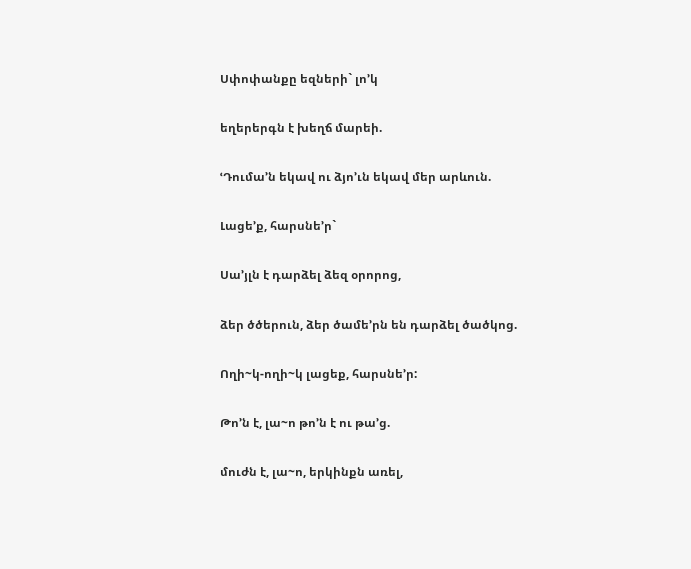Սփոփանքը եզների` լո’կ

եղերերգն է խեղճ մարեի.

ՙԴումա’ն եկավ ու ձյո’ւն եկավ մեր արևուն.

Լացե’ք, հարսնե’ր`

Սա’յլն է դարձել ձեզ օրորոց,

ձեր ծծերուն, ձեր ծամե’րն են դարձել ծածկոց.

Ողի~կ-ողի~կ լացեք, հարսնե’ր:

Թո’ն է, լա~ո թո’ն է ու թա’ց.

մուժն է, լա~ո, երկինքն առել,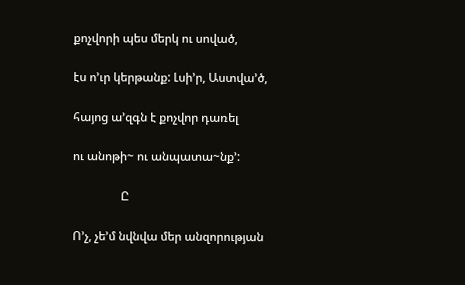քոչվորի պես մերկ ու սոված,

էս ո’ւր կերթանք: Լսի’ր, Աստվա’ծ,

հայոց ա’զգն է քոչվոր դառել

ու անոթի~ ու անպատա~նք՚:

                Ը

Ո’չ, չե’մ նվնվա մեր անզորության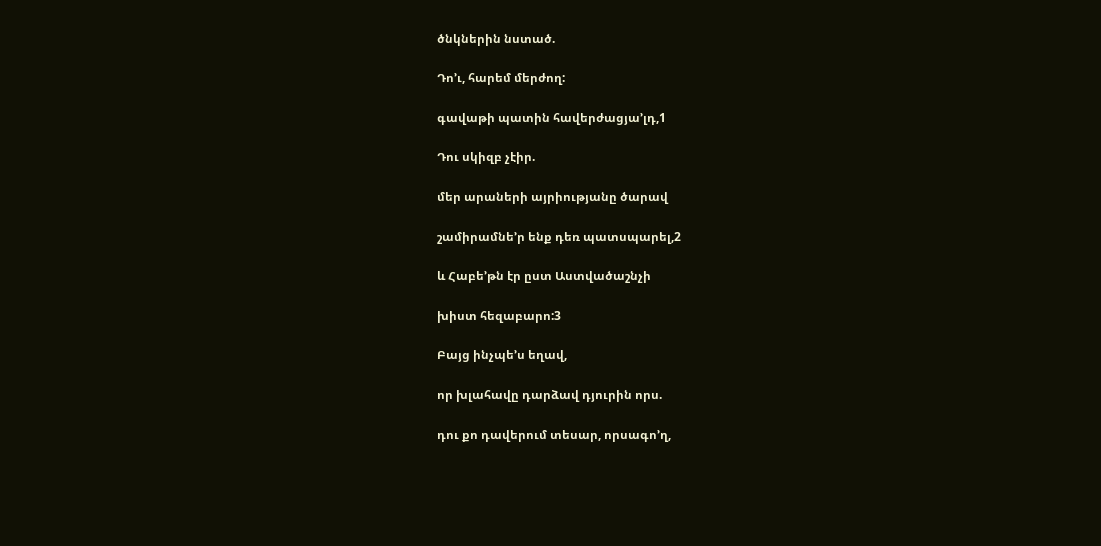ծնկներին նստած.

Դո’ւ, հարեմ մերժող:

գավաթի պատին հավերժացյա’լդ,1

Դու սկիզբ չէիր.

մեր արաների այրիությանը ծարավ

շամիրամնե’ր ենք դեռ պատսպարել,2

և Հաբե’թն էր ըստ Աստվածաշնչի

խիստ հեզաբարո:3

Բայց ինչպե’ս եղավ,

որ խլահավը դարձավ դյուրին որս.

դու քո դավերում տեսար, որսագո’ղ,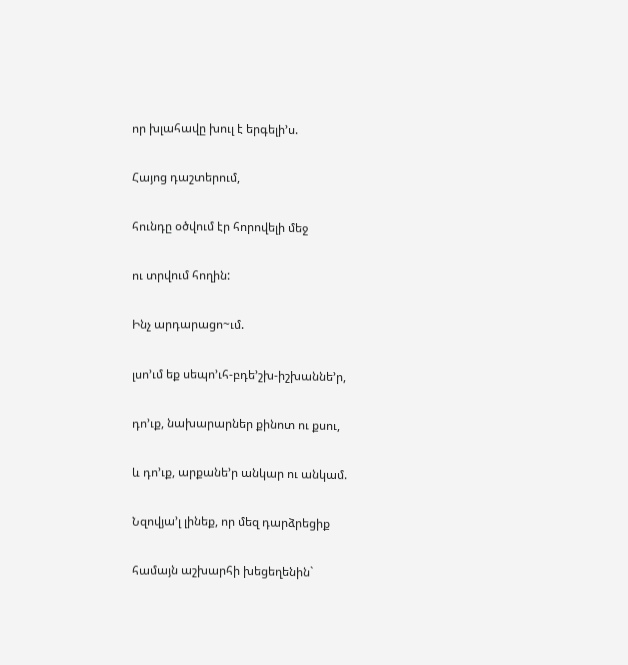որ խլահավը խուլ է երգելի’ս.

Հայոց դաշտերում,

հունդը օծվում էր հորովելի մեջ

ու տրվում հողին:

Ինչ արդարացո~ւմ.

լսո’ւմ եք սեպո’ւհ-բդե’շխ-իշխաննե’ր,

դո’ւք, նախարարներ քինոտ ու քսու,

և դո’ւք, արքանե’ր անկար ու անկամ.

Նզովյա’լ լինեք, որ մեզ դարձրեցիք

համայն աշխարհի խեցեղենին`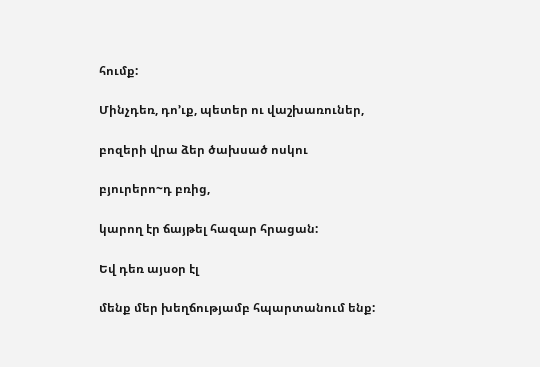հումք:

Մինչդեռ, դո’ւք, պետեր ու վաշխառուներ,

բոզերի վրա ձեր ծախսած ոսկու

բյուրերո~դ բռից,

կարող էր ճայթել հազար հրացան:

Եվ դեռ այսօր էլ

մենք մեր խեղճությամբ հպարտանում ենք: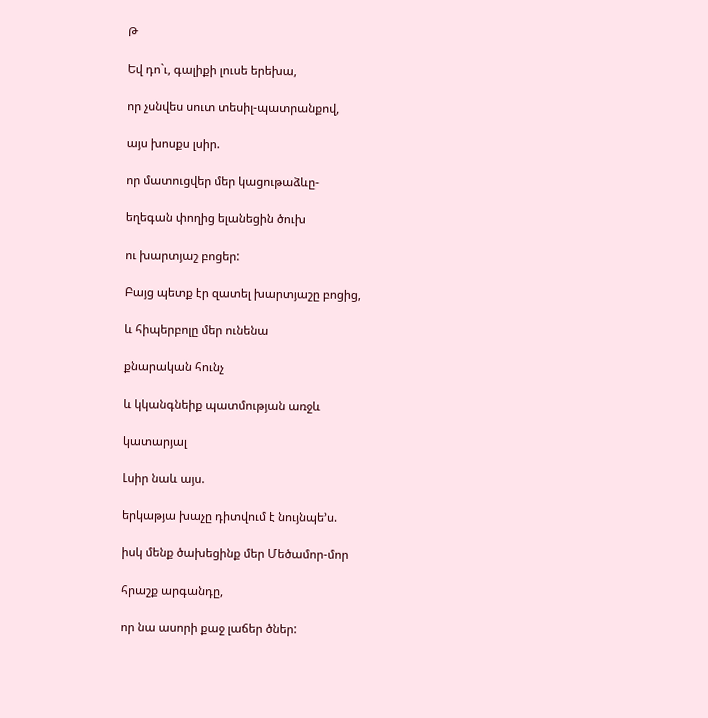Թ

Եվ դո`ւ, գալիքի լուսե երեխա,

որ չսնվես սուտ տեսիլ-պատրանքով,

այս խոսքս լսիր.

որ մատուցվեր մեր կացութաձևը-

եղեգան փողից ելանեցին ծուխ

ու խարտյաշ բոցեր:

Բայց պետք էր զատել խարտյաշը բոցից,

և հիպերբոլը մեր ունենա

քնարական հունչ

և կկանգնեիք պատմության առջև

կատարյալ

Լսիր նաև այս.

երկաթյա խաչը դիտվում է նույնպե’ս.

իսկ մենք ծախեցինք մեր Մեծամոր-մոր

հրաշք արգանդը,

որ նա ասորի քաջ լաճեր ծներ: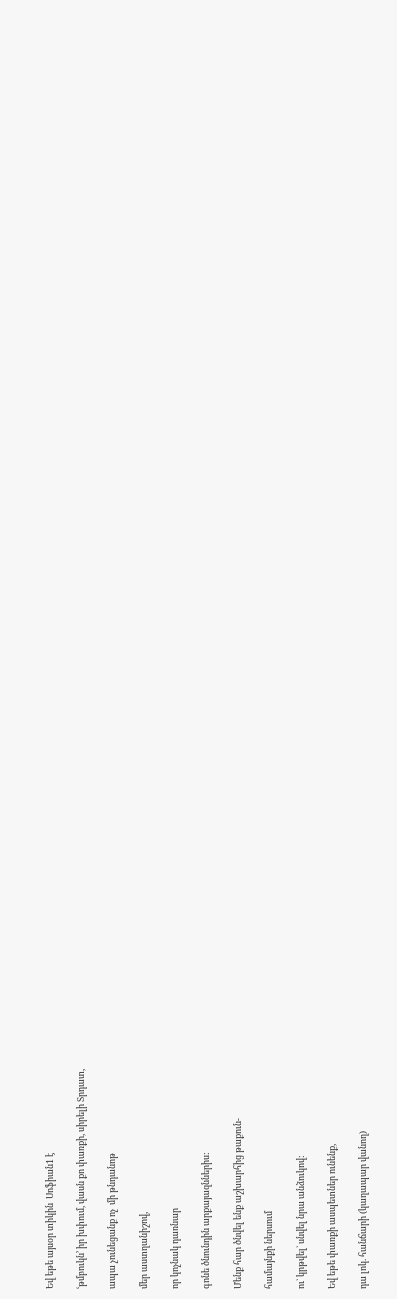Եվ եթե այսօր տիկին  Սոֆիան1 է

ՙթմբուկն՚ իր խփում, վասն քո փառքի, սիրելի Տրդատ,

ապա չունեցանք ոչ  մի թնդանոթ

մեր աստղանիշով,

որ կոչնակ դառնար

գոնե ծնունդին արքայազններիս:

Մենք հար ծնվել ենք աշխարհից թաքուն-

համայնքի ներսում

ու` կրթվել` սնվել նրա անձուկով:

Եվ եթե փառքի ասպետներ ունենք,

դա լոկ. հանճարի (կաղապար վանող)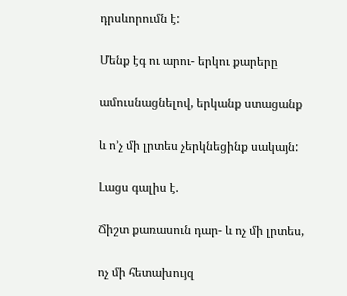դրսևորումն է:

Մենք էգ ու արու- երկու քարերը

ամուսնացնելով, երկանք ստացանք

և ո’չ մի լրտես չերկնեցինք սակայն:

Լացս գալիս է.

Ճիշտ քառասուն դար- և ոչ մի լրտես,

ոչ մի հետախույզ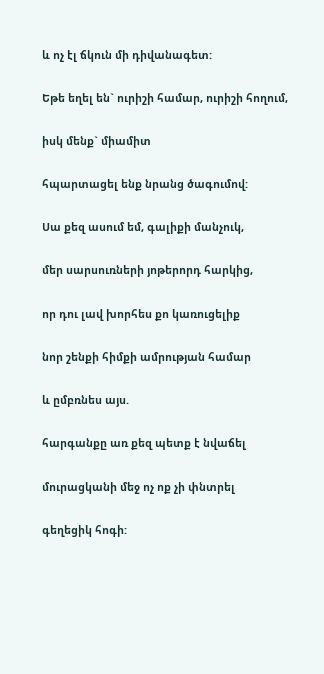և ոչ էլ ճկուն մի դիվանագետ:

Եթե եղել են` ուրիշի համար, ուրիշի հողում,

իսկ մենք` միամիտ

հպարտացել ենք նրանց ծագումով:

Սա քեզ ասում եմ, գալիքի մանչուկ,

մեր սարսուռների յոթերորդ հարկից,

որ դու լավ խորհես քո կառուցելիք

նոր շենքի հիմքի ամրության համար

և ըմբռնես այս.

հարգանքը առ քեզ պետք է նվաճել

մուրացկանի մեջ ոչ ոք չի փնտրել

գեղեցիկ հոգի: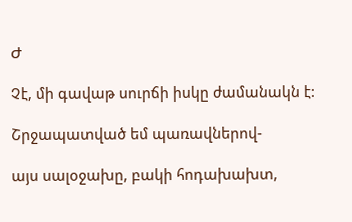Ժ

Չէ, մի գավաթ սուրճի իսկը ժամանակն է:

Շրջապատված եմ պառավներով-

այս սալօջախը, բակի հոդախախտ,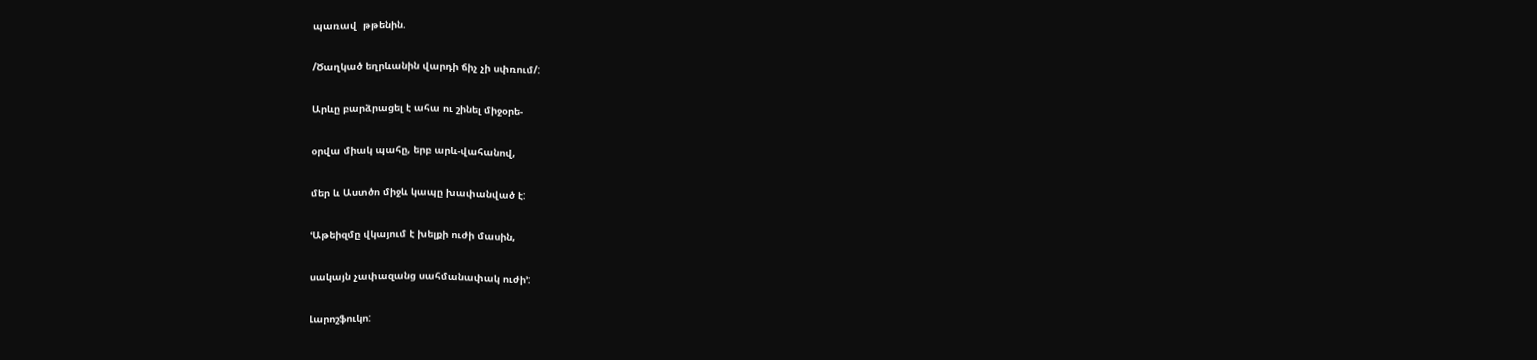պառավ  թթենին.

/Ծաղկած եղրևանին վարդի ճիչ չի սփռում/:

Արևը բարձրացել է ահա ու շինել միջօրե-

օրվա միակ պահը, երբ արև-վահանով,

մեր և Աստծո միջև կապը խափանված է:

ՙԱթեիզմը վկայում է խելքի ուժի մասին,

սակայն չափազանց սահմանափակ ուժի՚:

Լարոշֆուկո: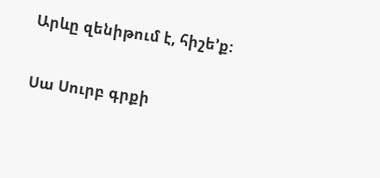Արևը զենիթում է, հիշե’ք:

Սա Սուրբ գրքի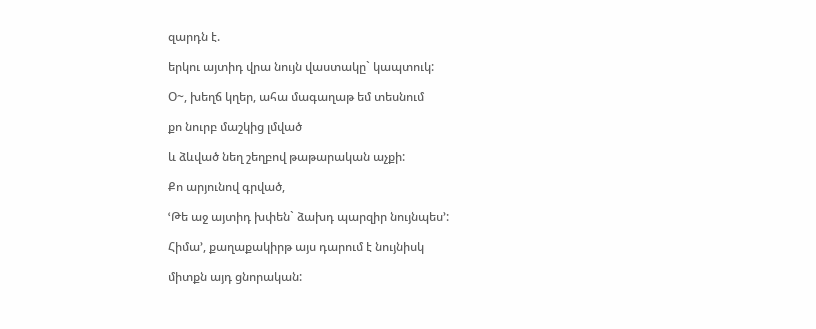զարդն է.

երկու այտիդ վրա նույն վաստակը` կապտուկ:

Օ~, խեղճ կղեր, ահա մագաղաթ եմ տեսնում

քո նուրբ մաշկից լմված

և ձևված նեղ շեղբով թաթարական աչքի:

Քո արյունով գրված,

ՙԹե աջ այտիդ խփեն` ձախդ պարզիր նույնպես՚:

Հիմա’, քաղաքակիրթ այս դարում է նույնիսկ

միտքն այդ ցնորական: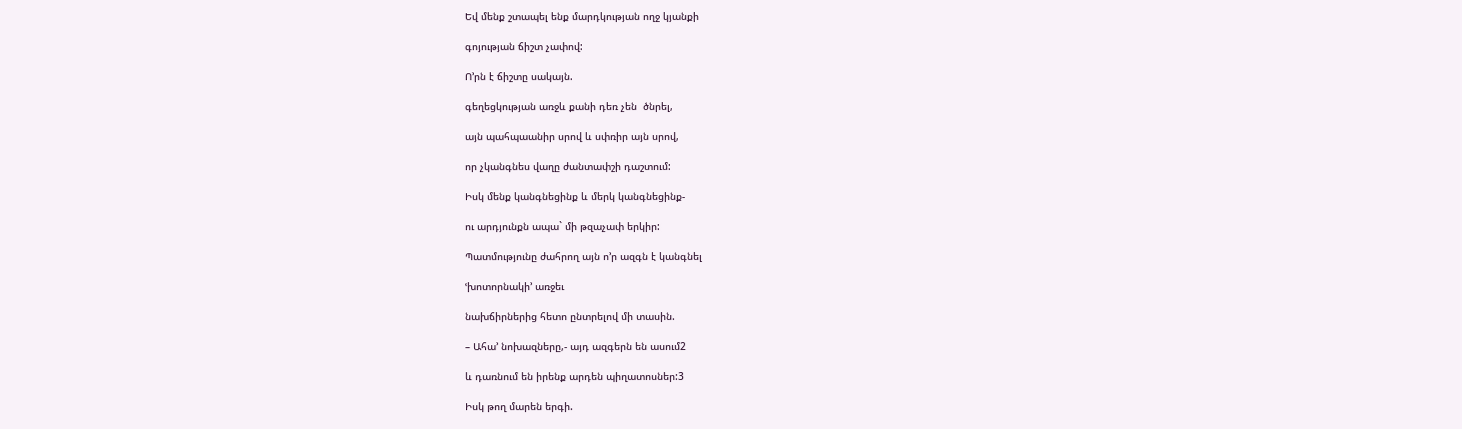Եվ մենք շտապել ենք մարդկության ողջ կյանքի

գոյության ճիշտ չափով:

Ո’րն է ճիշտը սակայն.

գեղեցկության առջև քանի դեռ չեն  ծնրել,

այն պահպաանիր սրով և սփռիր այն սրով,

որ չկանգնես վաղը ժանտափշի դաշտում:

Իսկ մենք կանգնեցինք և մերկ կանգնեցինք-

ու արդյունքն ապա` մի թզաչափ երկիր:

Պատմությունը ժահրող այն ո’ր ազգն է կանգնել

ՙխոտորնակի՚ առջեւ

նախճիրներից հետո ընտրելով մի տասին.

– Ահա’ նոխազները,- այդ ազգերն են ասում2

և դառնում են իրենք արդեն պիղատոսներ:3

Իսկ թող մարեն երգի.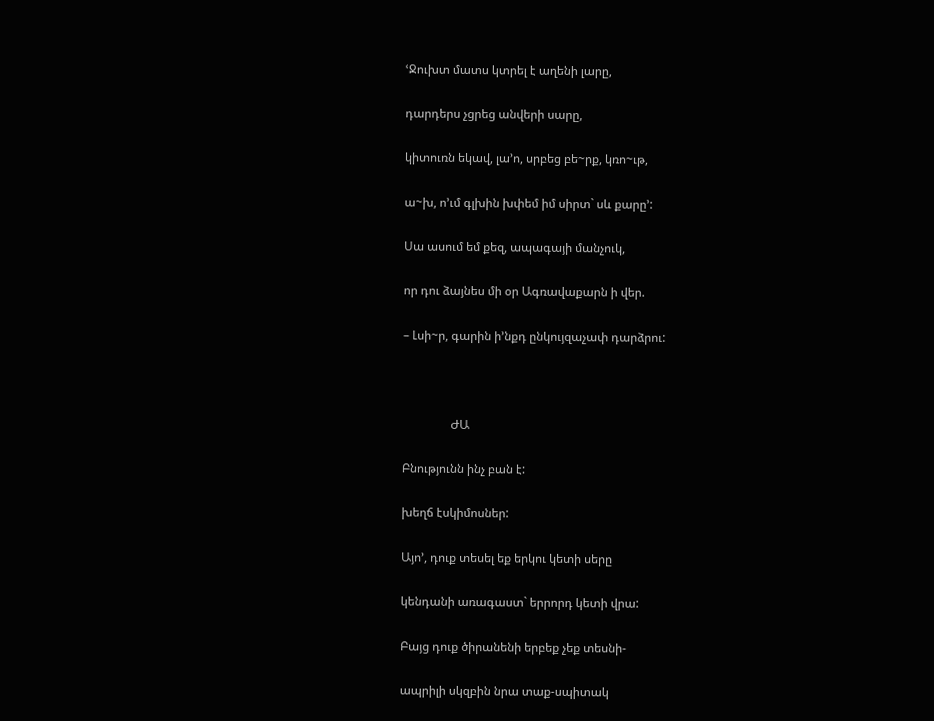ՙՋուխտ մատս կտրել է աղենի լարը,

դարդերս չցրեց անվերի սարը,

կիտուռն եկավ, լա’ո, սրբեց բե~րք, կռո~ւթ,

ա~խ, ո’ւմ գլխին խփեմ իմ սիրտ` սև քարը՚:

Սա ասում եմ քեզ, ապագայի մանչուկ,

որ դու ձայնես մի օր Ագռավաքարն ի վեր.

– Լսի~ր, գարին ի’նքդ ընկույզաչափ դարձրու:



                ԺԱ

Բնությունն ինչ բան է:

խեղճ էսկիմոսներ:

Այո’, դուք տեսել եք երկու կետի սերը

կենդանի առագաստ` երրորդ կետի վրա:

Բայց դուք ծիրանենի երբեք չեք տեսնի-

ապրիլի սկզբին նրա տաք-սպիտակ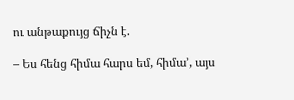ու անթաքույց ճիչն է.

– Ես հենց հիմա հարս եմ, հիմա’, այս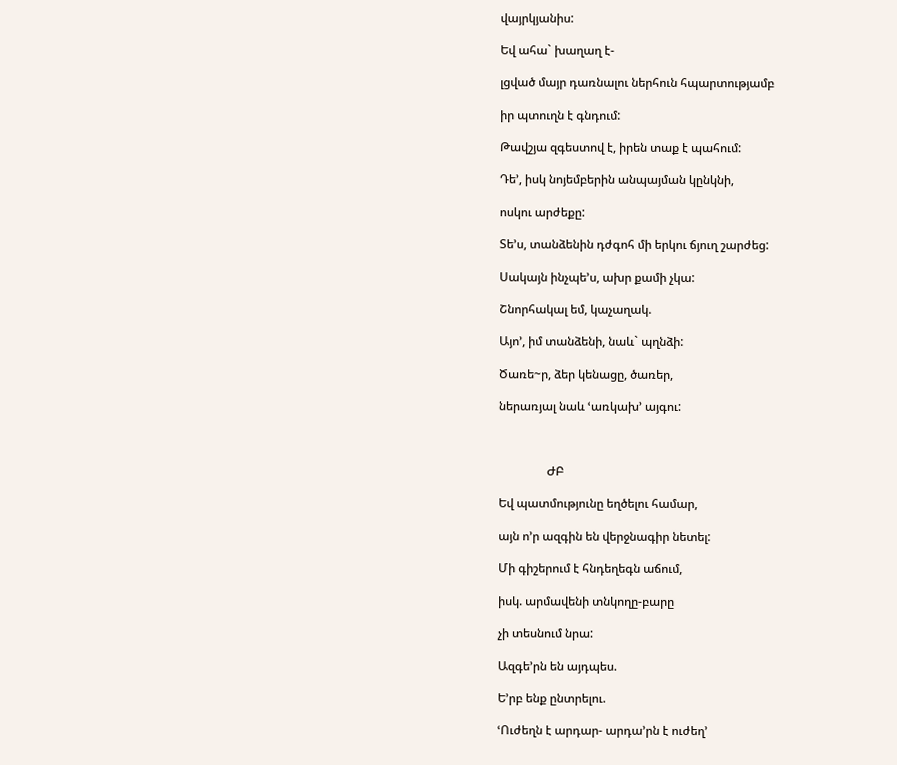վայրկյանիս:

Եվ ահա` խաղաղ է-

լցված մայր դառնալու ներհուն հպարտությամբ

իր պտուղն է գնդում:

Թավշյա զգեստով է, իրեն տաք է պահում:

Դե’, իսկ նոյեմբերին անպայման կընկնի,

ոսկու արժեքը:

Տե’ս, տանձենին դժգոհ մի երկու ճյուղ շարժեց:

Սակայն ինչպե’ս, ախր քամի չկա:

Շնորհակալ եմ, կաչաղակ.

Այո’, իմ տանձենի, նաև` պղնձի:

Ծառե~ր, ձեր կենացը, ծառեր,

ներառյալ նաև ՙառկախ՚ այգու:



                ԺԲ

Եվ պատմությունը եղծելու համար,

այն ո’ր ազգին են վերջնագիր նետել:

Մի գիշերում է հնդեղեգն աճում,

իսկ. արմավենի տնկողը-բարը

չի տեսնում նրա:

Ազգե’րն են այդպես.

Ե’րբ ենք ընտրելու.

ՙՈւժեղն է արդար- արդա’րն է ուժեղ՚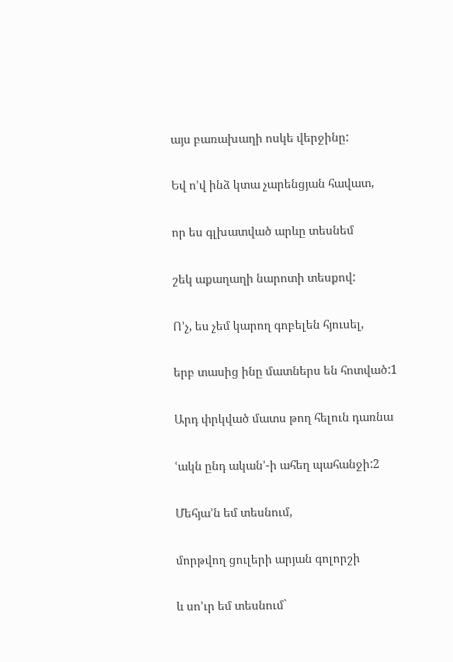այս բառախաղի ոսկե վերջինը:

Եվ ո’վ ինձ կտա չարենցյան հավատ,

որ ես գլխատված արևը տեսնեմ

շեկ աքաղաղի նարոտի տեսքով:

Ո’չ, ես չեմ կարող գոբելեն հյուսել,

երբ տասից ինը մատներս են հոտված:1

Արդ փրկված մատս թող հելուն դառնա

ՙակն ընդ ական՚-ի ահեղ պահանջի:2

Մեհյա’ն եմ տեսնում,

մորթվող ցուլերի արյան գոլորշի

և սո’ւր եմ տեսնում`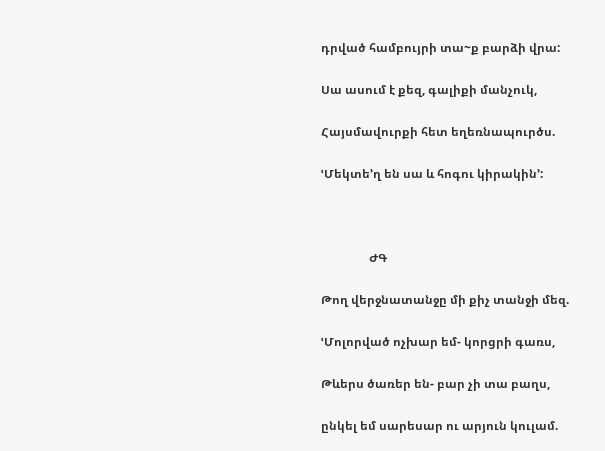դրված համբույրի տա~ք բարձի վրա:

Սա ասում է քեզ, գալիքի մանչուկ,

Հայսմավուրքի հետ եղեռնապուրծս.

ՙՄեկտե’ղ են սա և հոգու կիրակին՚:



                ԺԳ

Թող վերջնատանջը մի քիչ տանջի մեզ.

ՙՄոլորված ոչխար եմ- կորցրի գառս,

Թևերս ծառեր են- բար չի տա բաղս,

ընկել եմ սարեսար ու արյուն կուլամ.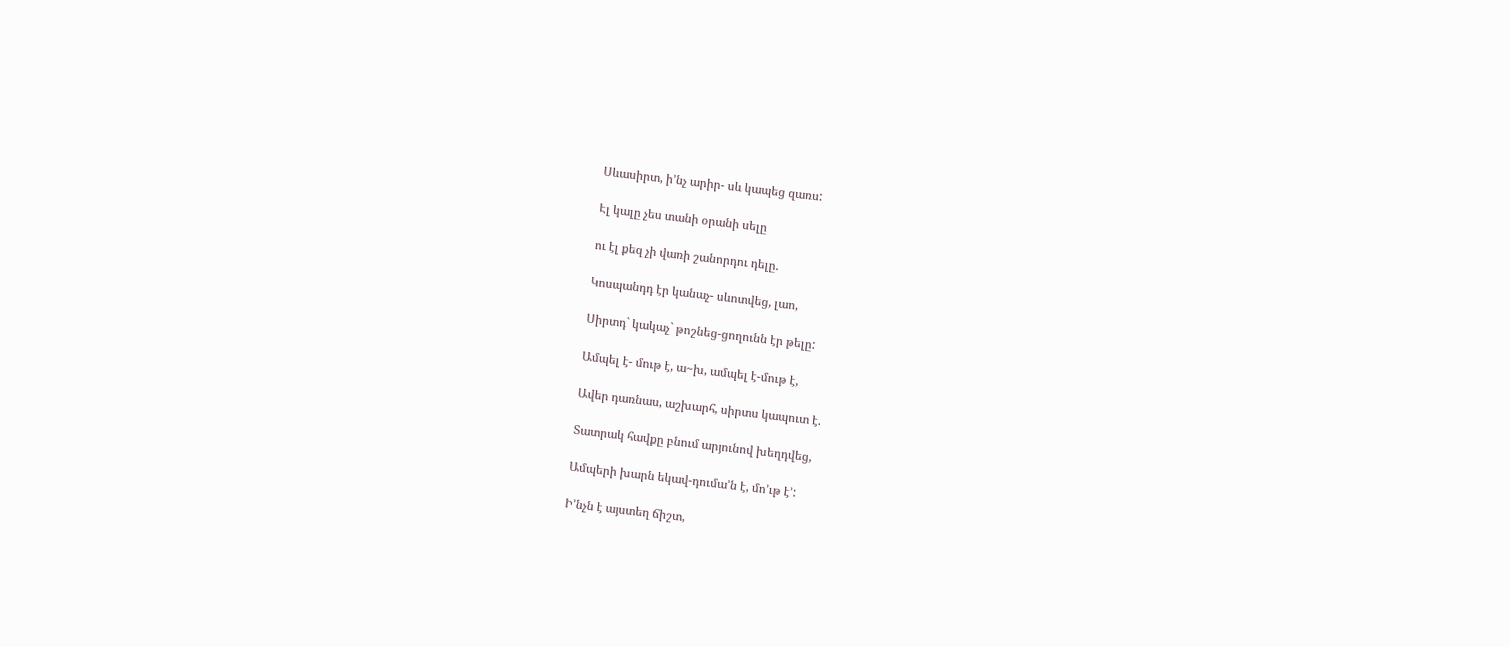Սևասիրտ, ի’նչ արիր- սև կապեց զառս:

Էլ կալը չես տանի օրանի սելը

ու էլ քեզ չի վառի շանորդու դելը.

Կոսպանդդ էր կանաչ- սևոտվեց, լաո,

Սիրտդ` կակաչ` թոշնեց-ցողունն էր թելը:

Ամպել է- մութ է, ա~խ, ամպել է-մութ է,

Ավեր դառնաս, աշխարհ, սիրտս կապուտ է.

Տատրակ հավքը բնում արյունով խեղդվեց,

Ամպերի խարն եկավ-դումա’ն է, մո’ւթ է՚:

Ի’նչն է այստեղ ճիշտ,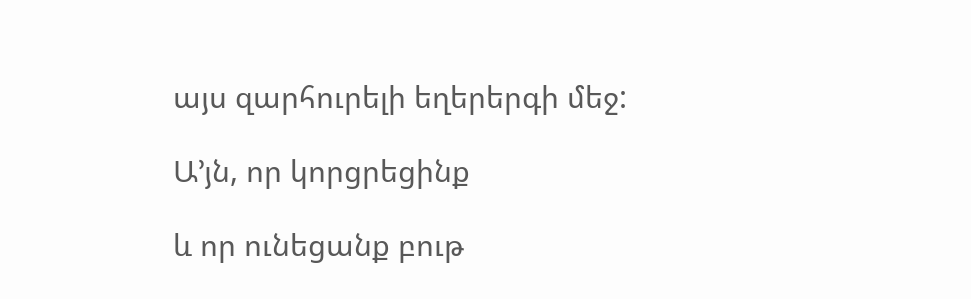այս զարհուրելի եղերերգի մեջ:

Ա’յն, որ կորցրեցինք

և որ ունեցանք բութ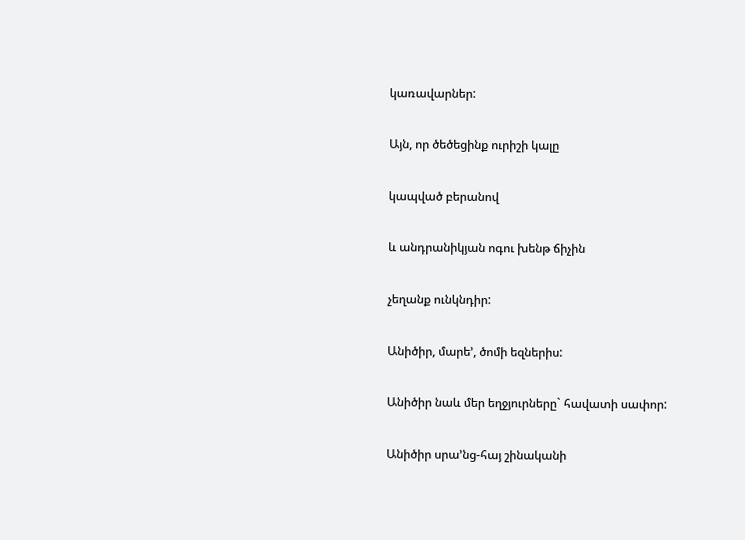կառավարներ:

Այն, որ ծեծեցինք ուրիշի կալը

կապված բերանով

և անդրանիկյան ոգու խենթ ճիչին

չեղանք ունկնդիր:

Անիծիր, մարե’, ծոմի եզներիս:

Անիծիր նաև մեր եղջյուրները` հավատի սափոր:

Անիծիր սրա’նց-հայ շինականի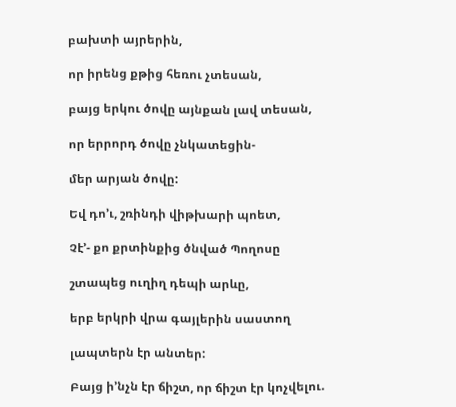բախտի այրերին,

որ իրենց քթից հեռու չտեսան,

բայց երկու ծովը այնքան լավ տեսան,

որ երրորդ ծովը չնկատեցին-

մեր արյան ծովը:

Եվ դո’ւ, շռինդի վիթխարի պոետ,

Չէ’- քո քրտինքից ծնված Պողոսը

շտապեց ուղիղ դեպի արևը,

երբ երկրի վրա գայլերին սաստող

լապտերն էր անտեր:

Բայց ի’նչն էր ճիշտ, որ ճիշտ էր կոչվելու.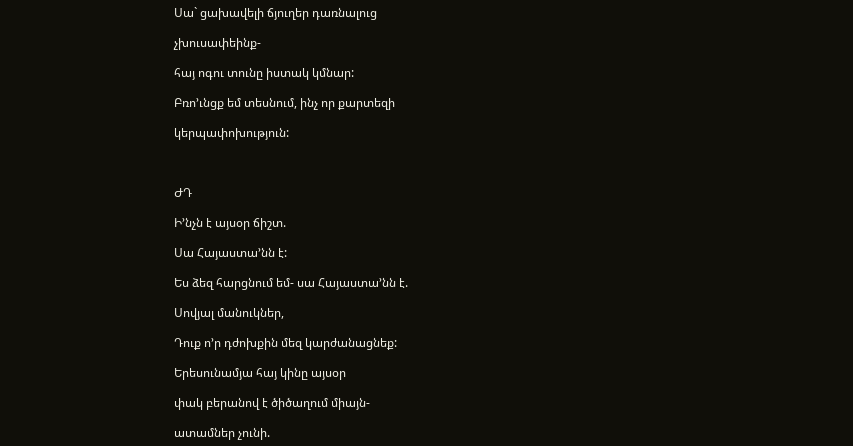Սա` ցախավելի ճյուղեր դառնալուց

չխուսափեինք-

հայ ոգու տունը իստակ կմնար:

Բռո’ւնցք եմ տեսնում, ինչ որ քարտեզի

կերպափոխություն:



ԺԴ

Ի’նչն է այսօր ճիշտ.

Սա Հայաստա’նն է:

Ես ձեզ հարցնում եմ- սա Հայաստա’նն է.

Սովյալ մանուկներ,

Դուք ո’ր դժոխքին մեզ կարժանացնեք:

Երեսունամյա հայ կինը այսօր

փակ բերանով է ծիծաղում միայն-

ատամներ չունի.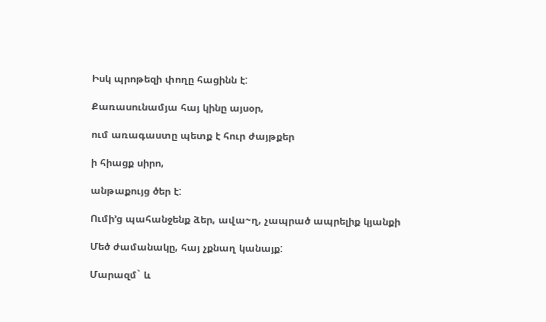Իսկ պրոթեզի փողը հացինն է:

Քառասունամյա հայ կինը այսօր,

ում առագաստը պետք է հուր ժայթքեր

ի հիացք սիրո,

անթաքույց ծեր է:

Ումի’ց պահանջենք ձեր, ավա~ղ, չապրած ապրելիք կյանքի

Մեծ ժամանակը, հայ չքնաղ կանայք:

Մարազմ` և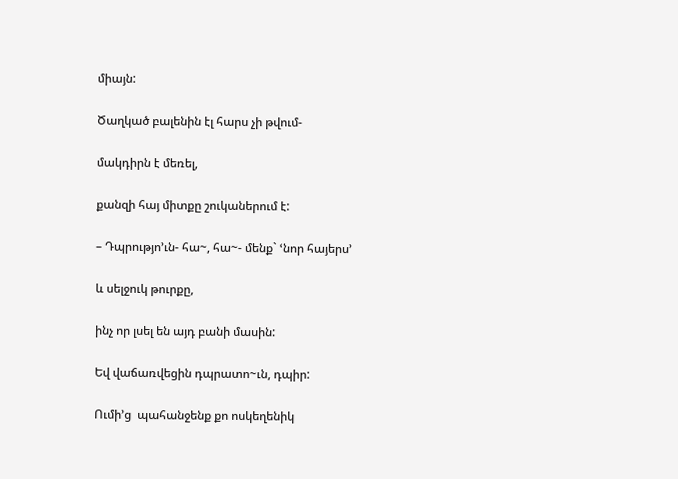միայն:

Ծաղկած բալենին էլ հարս չի թվում-

մակդիրն է մեռել,

քանզի հայ միտքը շուկաներում է:

– Դպրությո’ւն- հա~, հա~- մենք` ՙնոր հայերս՚

և սելջուկ թուրքը,

ինչ որ լսել են այդ բանի մասին:

Եվ վաճառվեցին դպրատո~ւն, դպիր:

Ումի’ց  պահանջենք քո ոսկեղենիկ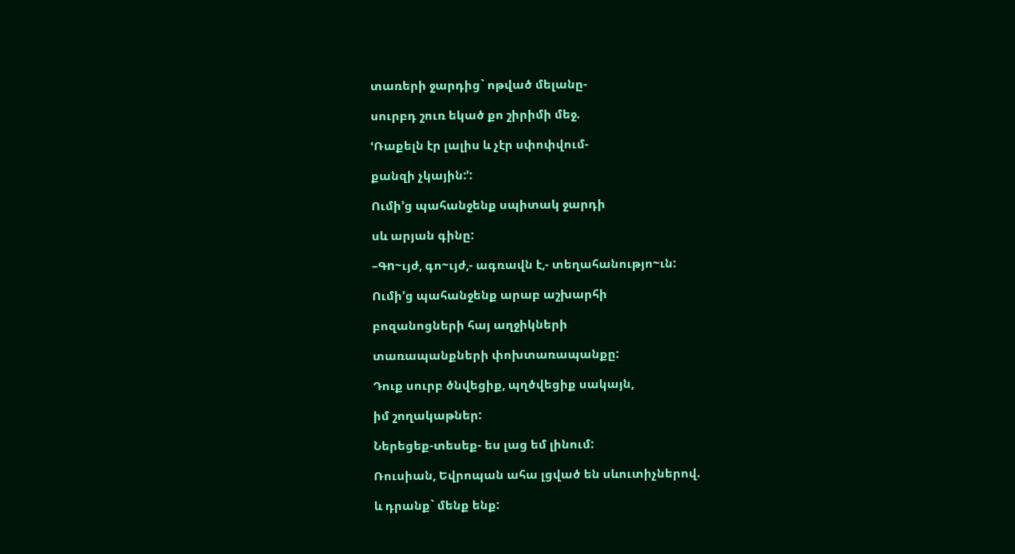տառերի ջարդից` ոթված մելանը-

սուրբդ շուռ եկած քո շիրիմի մեջ.

ՙՌաքելն էր լալիս և չէր սփոփվում-

քանզի չկային:՚:

Ումի’ց պահանջենք սպիտակ ջարդի

սև արյան գինը:

–Գn~ւյժ, գո~ւյժ,- ագռավն է,- տեղահանությո~ւն:

Ումի’ց պահանջենք արաբ աշխարհի

բոզանոցների հայ աղջիկների

տառապանքների փոխտառապանքը:

Դուք սուրբ ծնվեցիք, պղծվեցիք սակայն,

իմ շողակաթներ:

Ներեցեք-տեսեք- ես լաց եմ լինում:

Ռուսիան, Եվրոպան ահա լցված են սևուտիչներով.

և դրանք` մենք ենք: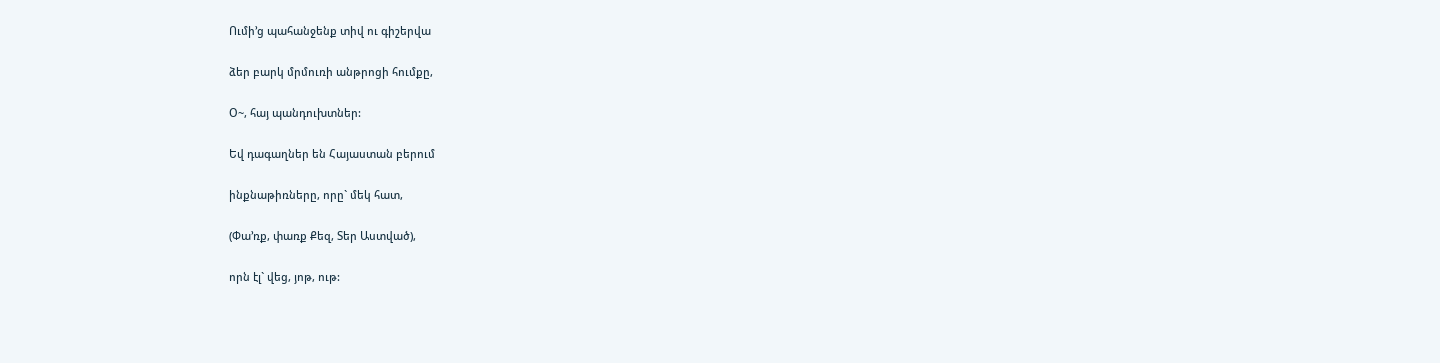Ումի’ց պահանջենք տիվ ու գիշերվա

ձեր բարկ մրմուռի անթրոցի հումքը,

Օ~, հայ պանդուխտներ:

Եվ դագաղներ են Հայաստան բերում

ինքնաթիռները, որը` մեկ հատ,

(Փա’ռք, փառք Քեզ, Տեր Աստված),

որն էլ` վեց, յոթ, ութ: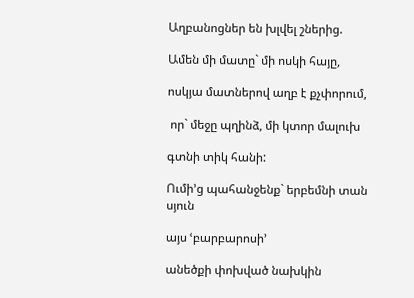Աղբանոցներ են խլվել շներից.

Ամեն մի մատը` մի ոսկի հայը,

ոսկյա մատներով աղբ է քչփորում,

 որ` մեջը պղինձ, մի կտոր մալուխ

գտնի տիկ հանի:

Ումի’ց պահանջենք` երբեմնի տան սյուն

այս ՙբարբարոսի՚

անեծքի փոխված նախկին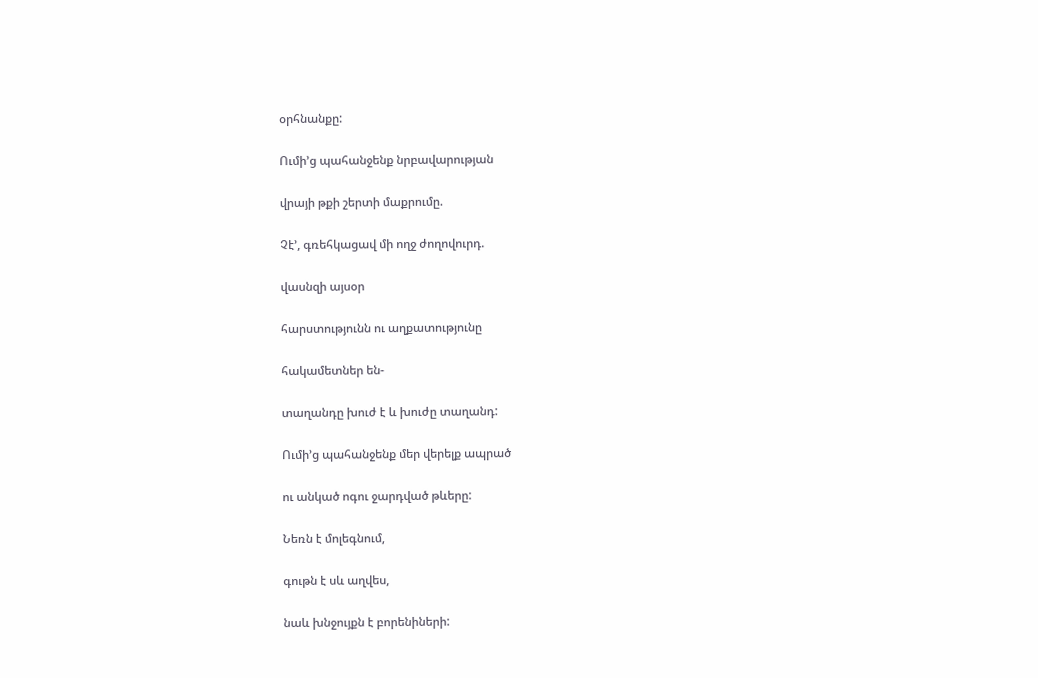օրհնանքը:

Ումի’ց պահանջենք նրբավարության

վրայի թքի շերտի մաքրումը.

Չէ’, գռեհկացավ մի ողջ ժողովուրդ.

վասնզի այսօր

հարստությունն ու աղքատությունը

հակամետներ են-

տաղանդը խուժ է և խուժը տաղանդ:

Ումի’ց պահանջենք մեր վերելք ապրած

ու անկած ոգու ջարդված թևերը:

Նեռն է մոլեգնում,

գութն է սև աղվես,

նաև խնջույքն է բորենիների: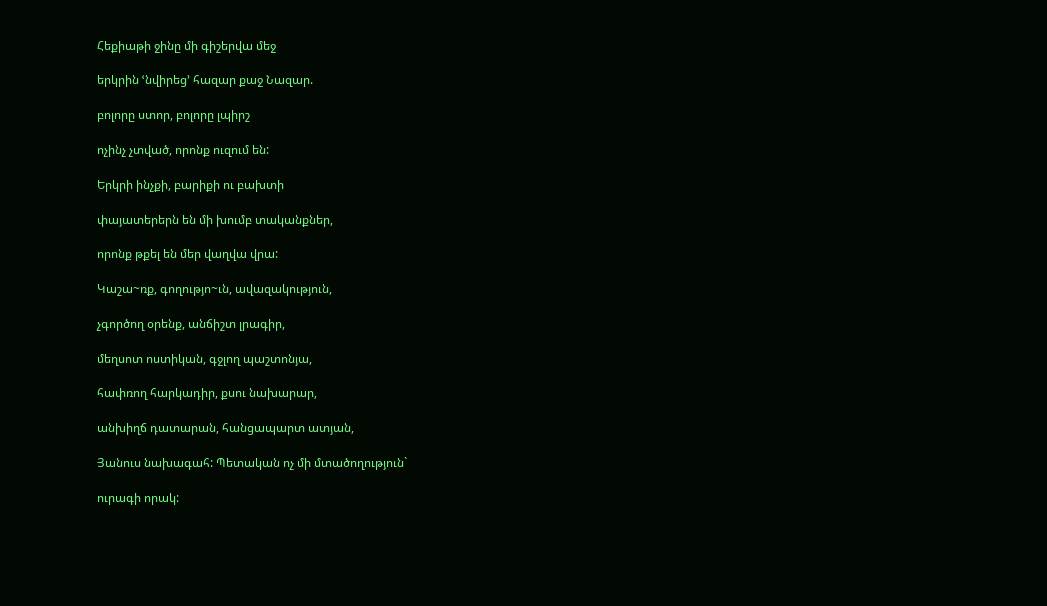Հեքիաթի ջինը մի գիշերվա մեջ

երկրին ՙնվիրեց՚ հազար քաջ Նազար.

բոլորը ստոր, բոլորը լպիրշ

ոչինչ չտված, որոնք ուզում են:

Երկրի ինչքի, բարիքի ու բախտի

փայատերերն են մի խումբ տականքներ,

որոնք թքել են մեր վաղվա վրա:

Կաշա~ռք, գողությո~ւն, ավազակություն,

չգործող օրենք, անճիշտ լրագիր,

մեղսոտ ոստիկան, գջլող պաշտոնյա,

հափռող հարկադիր, քսու նախարար,

անխիղճ դատարան, հանցապարտ ատյան,

Յանուս նախագահ: Պետական ոչ մի մտածողություն`

ուրագի որակ: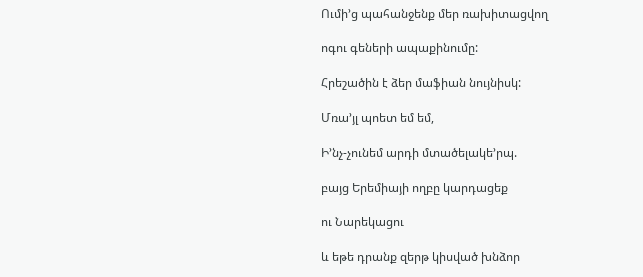Ումի’ց պահանջենք մեր ռախիտացվող

ոգու գեների ապաքինումը:

Հրեշածին է ձեր մաֆիան նույնիսկ:

Մռա’յլ պոետ եմ եմ,

Ի’նչ-չունեմ արդի մտածելակե’րպ.

բայց Երեմիայի ողբը կարդացեք

ու Նարեկացու

և եթե դրանք զերթ կիսված խնձոր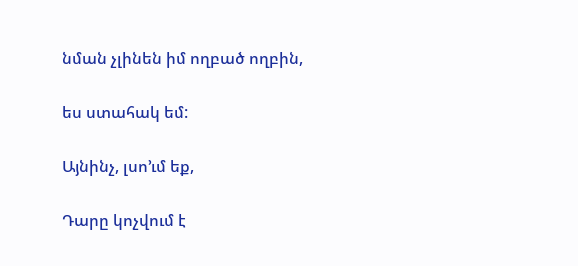նման չլինեն իմ ողբած ողբին,

ես ստահակ եմ:

Այնինչ, լսո’ւմ եք,

Դարը կոչվում է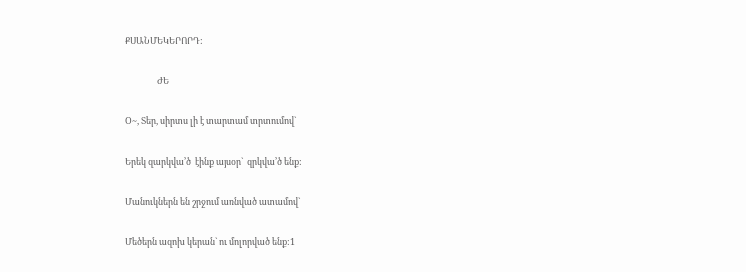ՔՍԱՆՄԵԿԵՐՈՐԴ:

                ԺԵ

Օ~, Տեր, սիրտս լի է տարտամ տրտումով`

Երեկ զարկվա’ծ  էինք այսօր`  զրկվա’ծ ենք:

Մանուկներն են շրջում առնված ատամով`

Մեծերն ազոխ կերան` ու մոլորված ենք:1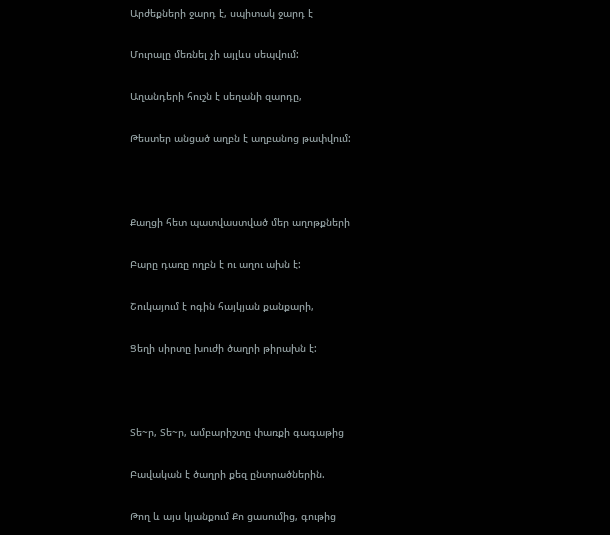Արժեքների ջարդ է, սպիտակ ջարդ է

Մուրալը մեռնել չի այլևս սեպվում:

Աղանդերի հուշն է սեղանի զարդը,

Թեստեր անցած աղբն է աղբանոց թափվում:



Քաղցի հետ պատվաստված մեր աղոթքների

Բարը դառը ողբն է ու աղու ախն է:

Շուկայում է ոգին հայկյան քանքարի,

Ցեղի սիրտը խուժի ծաղրի թիրախն է:



Տե~ր, Տե~ր, ամբարիշտը փառքի գագաթից

Բավական է ծաղրի քեզ ընտրածներին.

Թող և այս կյանքում Քո ցասումից, գութից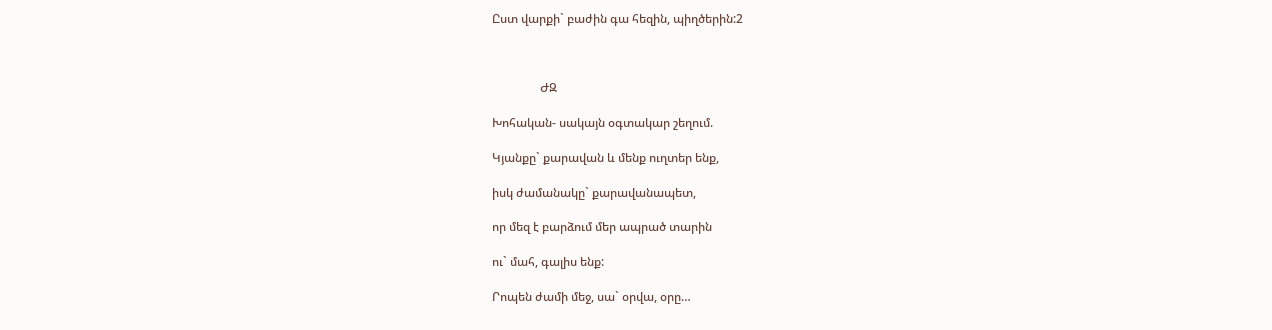Ըստ վարքի` բաժին գա հեզին, պիղծերին:2



                ԺԶ

Խոհական- սակայն օգտակար շեղում.

Կյանքը` քարավան և մենք ուղտեր ենք,

իսկ ժամանակը` քարավանապետ,

որ մեզ է բարձում մեր ապրած տարին

ու` մահ, գալիս ենք:

Րոպեն ժամի մեջ, սա` օրվա, օրը…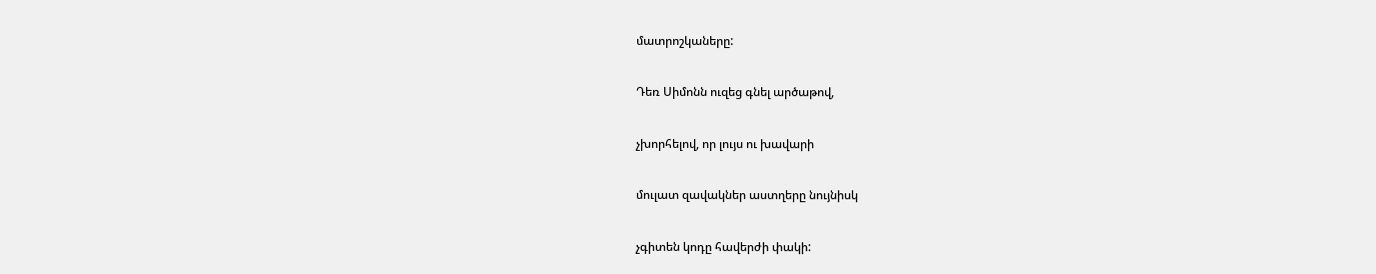մատրոշկաները:

Դեռ Սիմոնն ուզեց գնել արծաթով,

չխորհելով, որ լույս ու խավարի

մուլատ զավակներ աստղերը նույնիսկ

չգիտեն կոդը հավերժի փակի: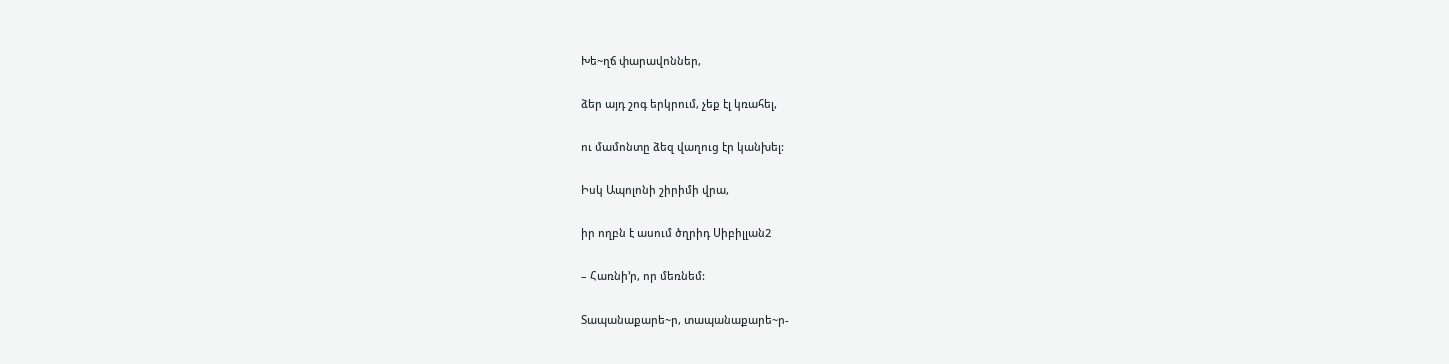Խե~ղճ փարավոններ,

ձեր այդ շոգ երկրում, չեք էլ կռահել,

ու մամոնտը ձեզ վաղուց էր կանխել:

Իսկ Ապոլոնի շիրիմի վրա,

իր ողբն է ասում ծղրիդ Սիբիլլան2

– Հառնի’ր, որ մեռնեմ:

Տապանաքարե~ր, տապանաքարե~ր-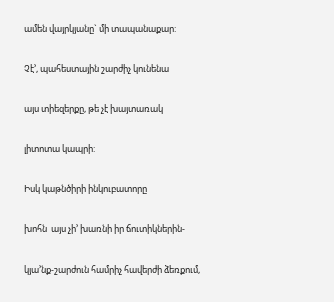ամեն վայրկյանը` մի տապանաքար:

Չէ’, պահեստային շարժիչ կունենա

այս տիեզերքը, թե չէ խայտառակ

լիտոտա կապրի:

Իսկ կաթնծիրի ինկուբատորը

խոհն  այս չի’ խառնի իր ճուտիկներին-

կյա’նք-շարժուն համրիչ հավերժի ձեռքում,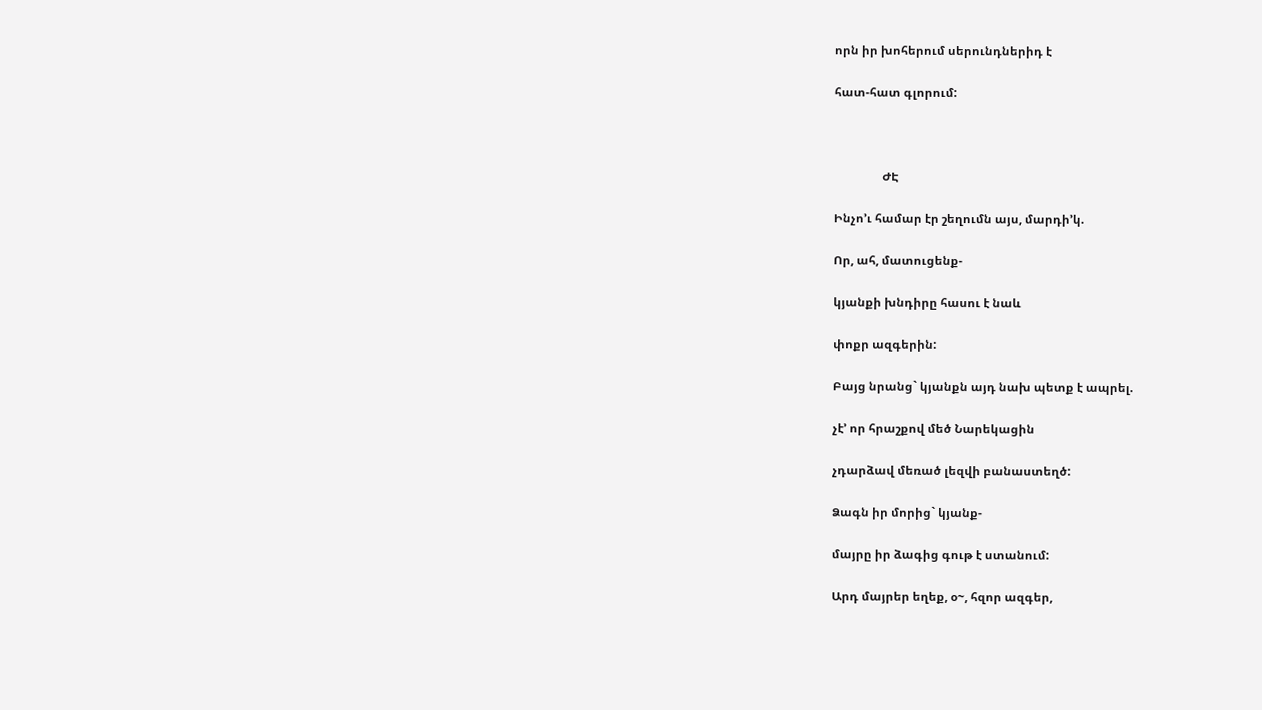որն իր խոհերում սերունդներիդ է

հատ-հատ գլորում:



                ԺԷ

Ինչո’ւ համար էր շեղումն այս, մարդի’կ.

Որ, ահ, մատուցենք-

կյանքի խնդիրը հասու է նաև

փոքր ազգերին:

Բայց նրանց` կյանքն այդ նախ պետք է ապրել.

չէ’ որ հրաշքով մեծ Նարեկացին

չդարձավ մեռած լեզվի բանաստեղծ:

Ձագն իր մորից` կյանք-

մայրը իր ձագից գութ է ստանում:

Արդ մայրեր եղեք, օ~, հզոր ազգեր,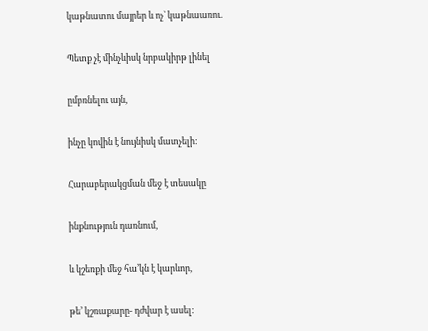կաթնատու մայրեր և ոչ` կաթնաառու.

Պետք չէ մինչևիսկ նրբակիրթ լինել

ըմբռնելու այն,

ինչը կովին է նույնիսկ մատչելի:

Հարաբերակցման մեջ է տեսակը

ինքնություն դառնում,

և կշեռքի մեջ հա’կն է կարևոր,

թե’ կշռաքարը- դժվար է ասել: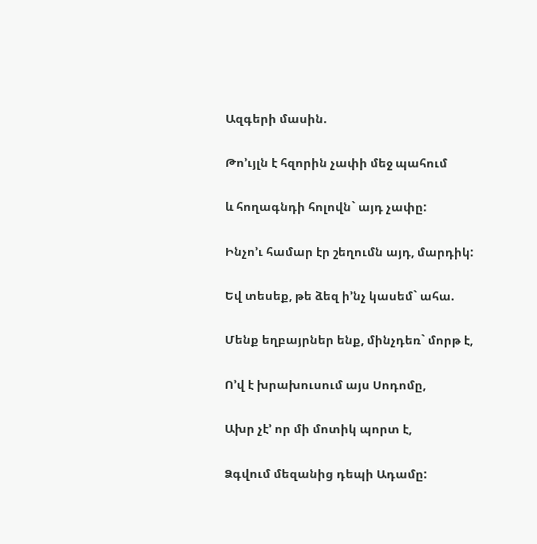Ազգերի մասին.

Թո’ւյլն է հզորին չափի մեջ պահում

և հողագնդի հոլովն` այդ չափը:

Ինչո’ւ համար էր շեղումն այդ, մարդիկ:

Եվ տեսեք, թե ձեզ ի’նչ կասեմ` ահա.

Մենք եղբայրներ ենք, մինչդեռ` մորթ է,

Ո’վ է խրախուսում այս Սոդոմը,

Ախր չէ’ որ մի մոտիկ պորտ է,

Ձգվում մեզանից դեպի Ադամը: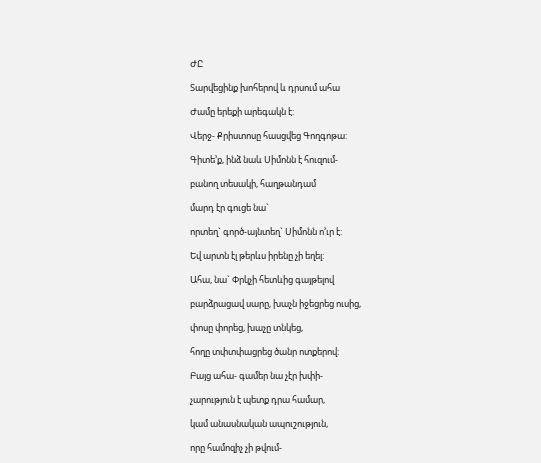ԺԸ

Տարվեցինք խոհերով և դրսում ահա

Ժամը երեքի արեգակն է:

Վերջ- Քրիստոսը հասցվեց Գողգոթա:

Գիտե’ք, ինձ նաև Սիմոնն է հուզում-

բանող տեսակի, հաղթանդամ

մարդ էր գուցե նա`

որտեղ` գործ-այնտեղ` Սիմոնն ո’ւր է:

Եվ արտն էլ թերևս իրենը չի եղել:

Ահա, նա` Փրկչի հետևից գայթելով

բարձրացավ սարը, խաչն իջեցրեց ուսից,

փոսը փորեց, խաչը տնկեց,

հողը տփտփացրեց ծանր ոտքերով:

Բայց ահա- գամեր նա չէր խփի-

չարություն է պետք դրա համար,

կամ անասնական ապուշություն,

որը համոզիչ չի թվում-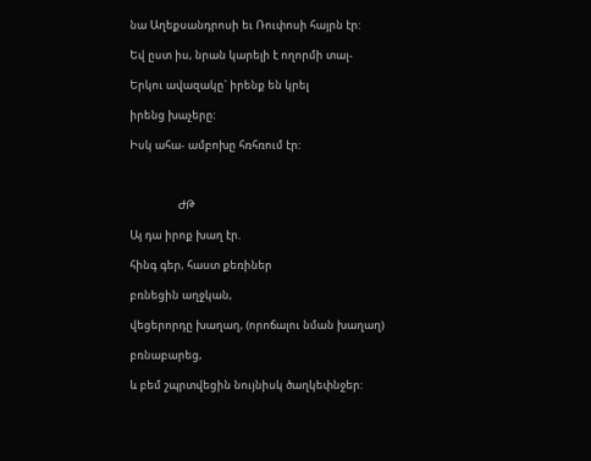նա Աղեքսանդրոսի եւ Ռուփոսի հայրն էր:

Եվ ըստ իս, նրան կարելի է ողորմի տալ-

Երկու ավազակը` իրենք են կրել

իրենց խաչերը:

Իսկ ահա- ամբոխը հռհռում էր:



                ԺԹ

Այ դա իրոք խաղ էր.

հինգ գեր, հաստ քեռիներ

բռնեցին աղջկան,

վեցերորդը խաղաղ, (որոճալու նման խաղաղ)

բռնաբարեց,

և բեմ շպրտվեցին նույնիսկ ծաղկեփնջեր: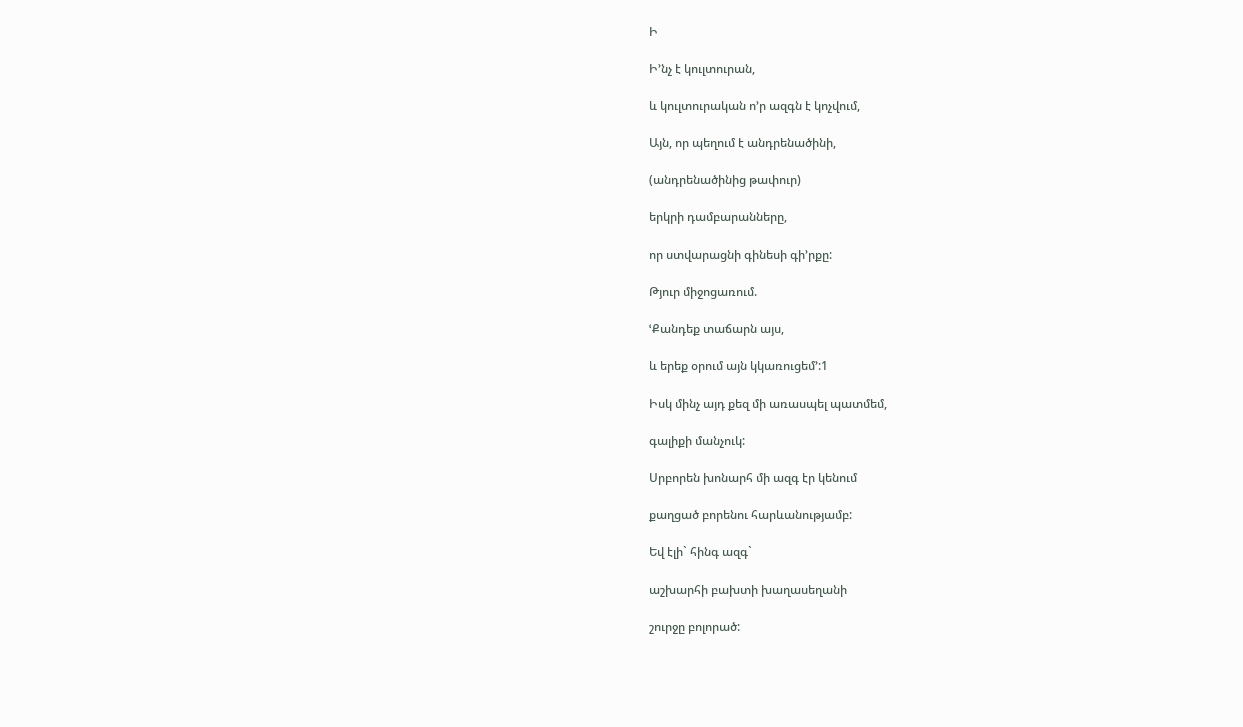Ի

Ի’նչ է կուլտուրան,

և կուլտուրական ո’ր ազգն է կոչվում,

Այն, որ պեղում է անդրենածինի,

(անդրենածինից թափուր)

երկրի դամբարանները,

որ ստվարացնի գինեսի գի’րքը:

Թյուր միջոցառում.

ՙՔանդեք տաճարն այս,

և երեք օրում այն կկառուցեմ’:1

Իսկ մինչ այդ քեզ մի առասպել պատմեմ,

գալիքի մանչուկ:

Սրբորեն խոնարհ մի ազգ էր կենում

քաղցած բորենու հարևանությամբ:

Եվ էլի` հինգ ազգ`

աշխարհի բախտի խաղասեղանի

շուրջը բոլորած: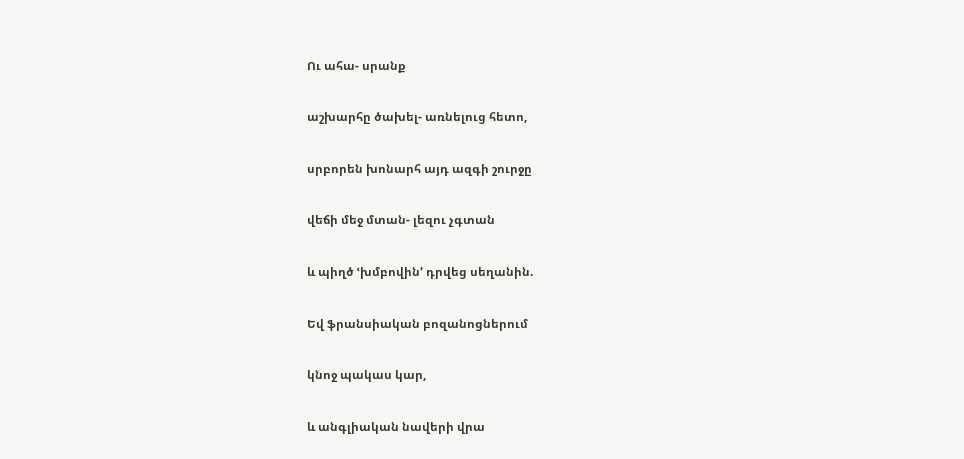Ու ահա- սրանք

աշխարհը ծախել- առնելուց հետո,

սրբորեն խոնարհ այդ ազգի շուրջը

վեճի մեջ մտան- լեզու չգտան

և պիղծ ՙխմբովին՚ դրվեց սեղանին.

Եվ ֆրանսիական բոզանոցներում

կնոջ պակաս կար,

և անգլիական նավերի վրա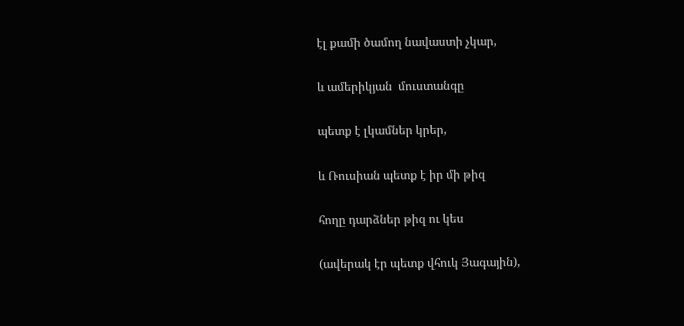էլ քամի ծամող նավաստի չկար,

և ամերիկյան  մուստանգը

պետք է լկամներ կրեր,

և Ռուսիան պետք է իր մի թիզ

հողը դարձներ թիզ ու կես

(ավերակ էր պետք վհուկ Յագային),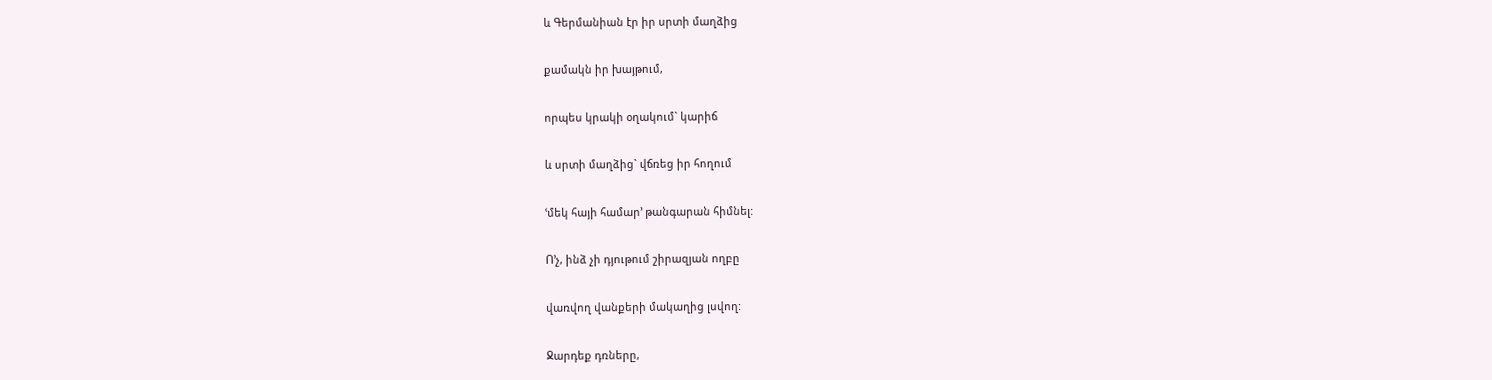և Գերմանիան էր իր սրտի մաղձից

քամակն իր խայթում,

որպես կրակի օղակում` կարիճ

և սրտի մաղձից` վճռեց իր հողում

ՙմեկ հայի համար՚ թանգարան հիմնել:

Ո’չ, ինձ չի դյութում շիրազյան ողբը

վառվող վանքերի մակաղից լսվող:

Ջարդեք դռները,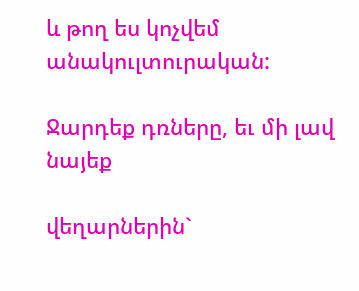և թող ես կոչվեմ անակուլտուրական:

Ջարդեք դռները, եւ մի լավ նայեք

վեղարներին`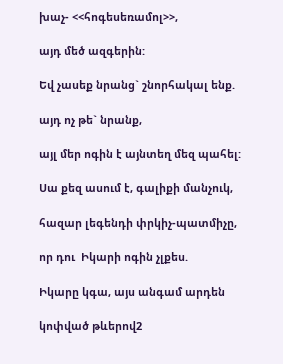խաչ- <<հոգեսեռամոլ>>,

այդ մեծ ազգերին:

Եվ չասեք նրանց` շնորհակալ ենք.

այդ ոչ թե` նրանք,

այլ մեր ոգին է այնտեղ մեզ պահել:

Սա քեզ ասում է, գալիքի մանչուկ,

հազար լեգենդի փրկիչ-պատմիչը,

որ դու  Իկարի ոգին չլքես.

Իկարը կգա, այս անգամ արդեն

կոփված թևերով2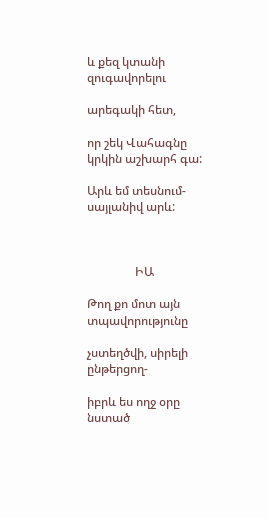և քեզ կտանի զուգավորելու

արեգակի հետ,

որ շեկ Վահագնը կրկին աշխարհ գա:

Արև եմ տեսնում- սայլանիվ արև:



                ԻԱ

Թող քո մոտ այն տպավորությունը

չստեղծվի, սիրելի ընթերցող-

իբրև ես ողջ օրը նստած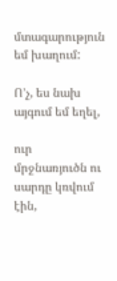մտագարություն եմ խաղում:

Ո’չ, ես նախ այգում եմ եղել,

ուր մրջնառյուծն ու սարդը կռվում էին,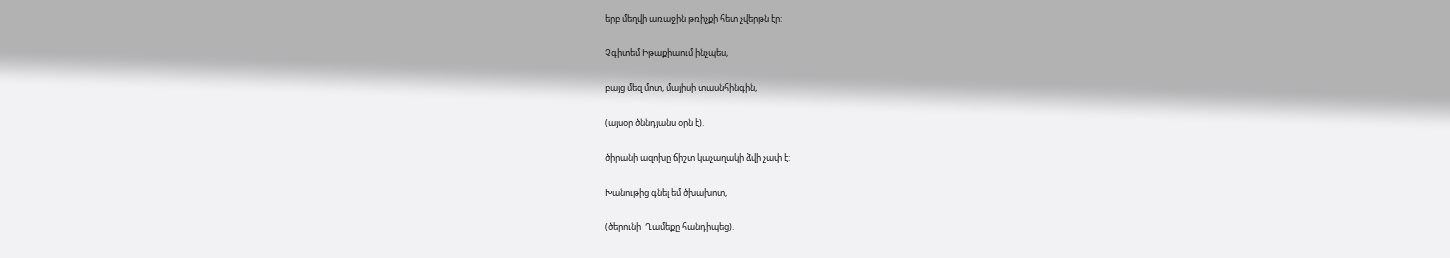երբ մեղվի առաջին թռիչքի հետ չվերթն էր:

Չգիտեմ Իթաքիաում ինչպես,

բայց մեզ մոտ, մայիսի տասնհինգին,

(այսօր ծննդյանս օրն է).

ծիրանի ազոխը ճիշտ կաչաղակի ձվի չափ է:

Խանութից գնել եմ ծխախոտ,

(ծերունի  Ղամեքը հանդիպեց).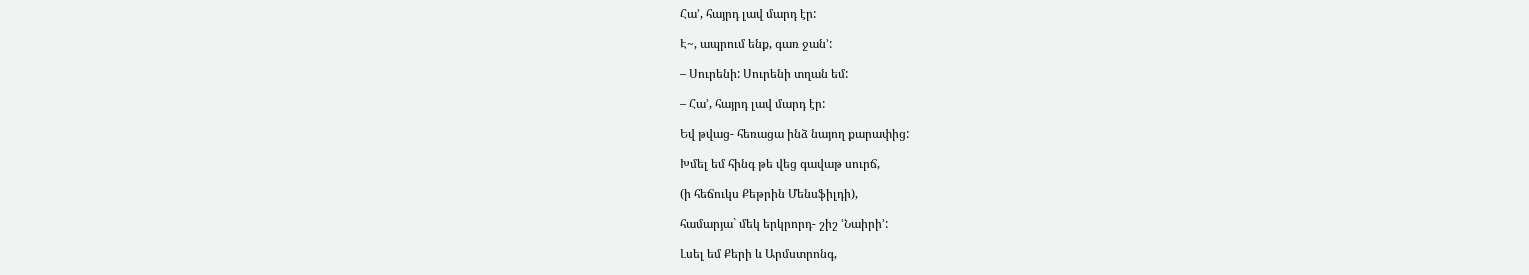Հա’, հայրդ լավ մարդ էր:

Է~, ապրում ենք, գառ ջան՚:

– Սուրենի: Սուրենի տղան եմ:

– Հա’, հայրդ լավ մարդ էր:

Եվ թվաց- հեռացա ինձ նայող քարափից:

Խմել եմ հինգ թե վեց գավաթ սուրճ,

(ի հեճուկս Քեթրին Մենսֆիլդի),

համարյա` մեկ երկրորդ- շիշ ՙՆաիրի՚:

Լսել եմ Քերի և Արմստրոնգ,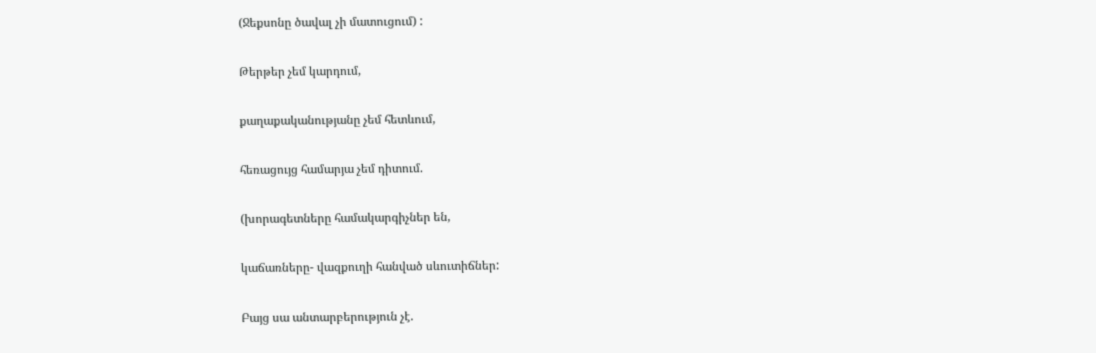(Ջեքսոնը ծավալ չի մատուցում) :

Թերթեր չեմ կարդում,

քաղաքականությանը չեմ հետևում,

հեռացույց համարյա չեմ դիտում.

(խորագետները համակարգիչներ են,

կաճառները- վազքուղի հանված սևուտիճներ:

Բայց սա անտարբերություն չէ.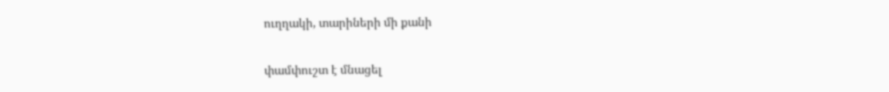ուղղակի, տարիների մի քանի

փամփուշտ է մնացել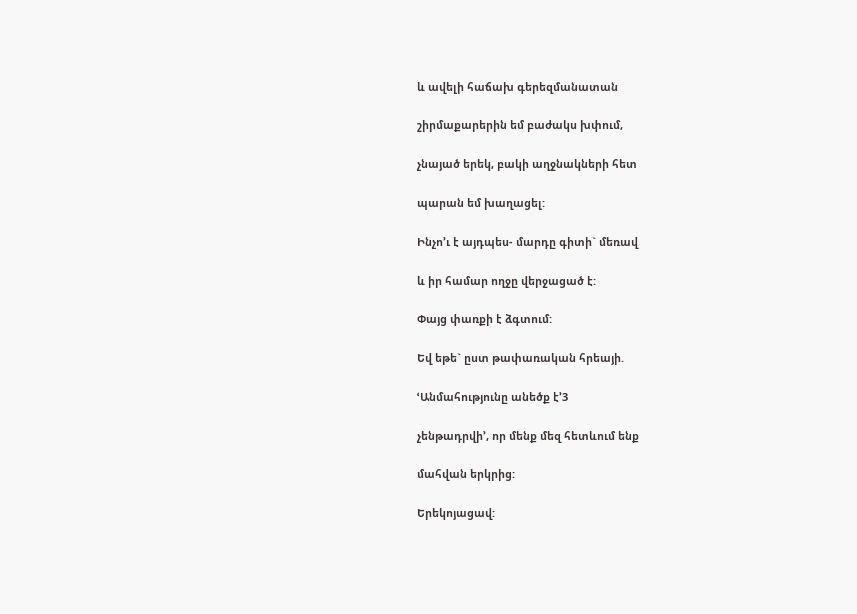և ավելի հաճախ գերեզմանատան

շիրմաքարերին եմ բաժակս խփում,

չնայած երեկ, բակի աղջնակների հետ

պարան եմ խաղացել:

Ինչո’ւ է այդպես- մարդը գիտի` մեռավ

և իր համար ողջը վերջացած է:

Փայց փառքի է ձգտում:

Եվ եթե` ըստ թափառական հրեայի.

ՙԱնմահությունը անեծք է՚3

չենթադրվի’, որ մենք մեզ հետևում ենք

մահվան երկրից:

Երեկոյացավ: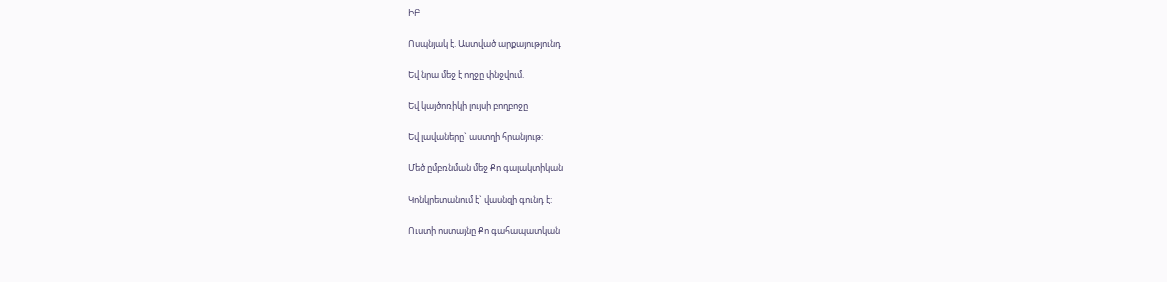ԻԲ

Ոսպնյակ է. Աստված արքայությունդ

Եվ նրա մեջ է ողջը փնջվում.

Եվ կայծոռիկի լույսի բողբոջը

Եվ լավաները` աստղի հրանյութ:

Մեծ ըմբռնման մեջ Քո գալակտիկան

Կոնկրետանում է` վասնզի գունդ է:

Ուստի ոստայնը Քո գահապատկան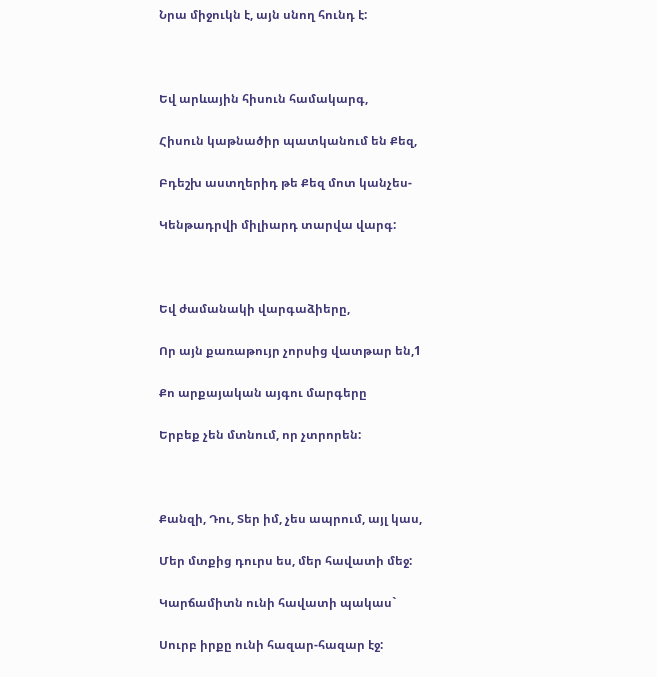Նրա միջուկն է, այն սնող հունդ է:



Եվ արևային հիսուն համակարգ,

Հիսուն կաթնածիր պատկանում են Քեզ,

Բդեշխ աստղերիդ թե Քեզ մոտ կանչես-

Կենթադրվի միլիարդ տարվա վարգ:



Եվ ժամանակի վարգաձիերը,

Որ այն քառաթույր չորսից վատթար են,1

Քո արքայական այգու մարգերը

Երբեք չեն մտնում, որ չտրորեն:



Քանզի, Դու, Տեր իմ, չես ապրում, այլ կաս,

Մեր մտքից դուրս ես, մեր հավատի մեջ:

Կարճամիտն ունի հավատի պակաս`

Սուրբ իրքը ունի հազար-հազար էջ: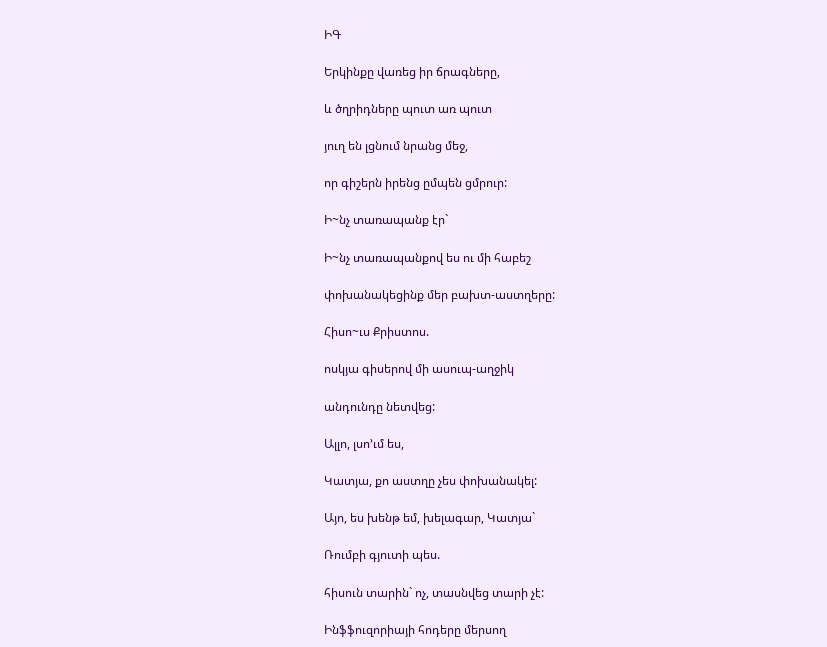ԻԳ

Երկինքը վառեց իր ճրագները,

և ծղրիդները պուտ առ պուտ

յուղ են լցնում նրանց մեջ,

որ գիշերն իրենց ըմպեն ցմրուր:

Ի~նչ տառապանք էր`

Ի~նչ տառապանքով ես ու մի հաբեշ

փոխանակեցինք մեր բախտ-աստղերը:

Հիսո~ւս Քրիստոս.

ոսկյա գիսերով մի ասուպ-աղջիկ

անդունդը նետվեց:

Ալլո, լսո’ւմ ես,

Կատյա, քո աստղը չես փոխանակել:

Այո, ես խենթ եմ, խելագար, Կատյա`

Ռումբի գյուտի պես.

հիսուն տարին` ոչ, տասնվեց տարի չէ:

Ինֆֆուզորիայի հոդերը մերսող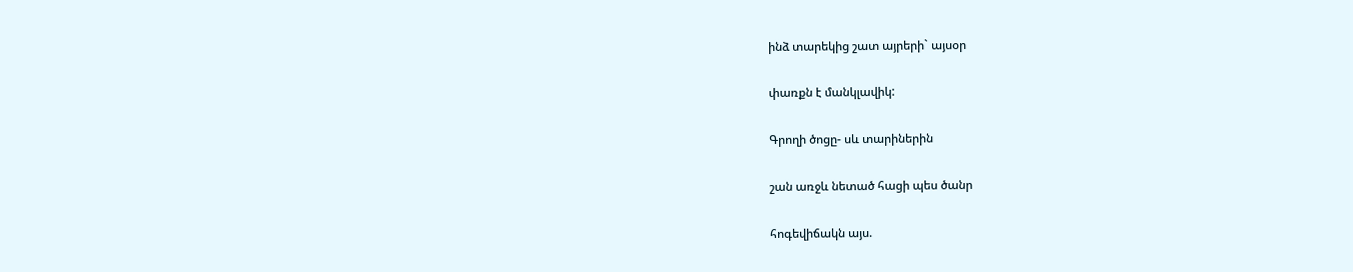ինձ տարեկից շատ այրերի` այսօր

փառքն է մանկլավիկ:

Գրողի ծոցը- սև տարիներին

շան առջև նետած հացի պես ծանր

հոգեվիճակն այս.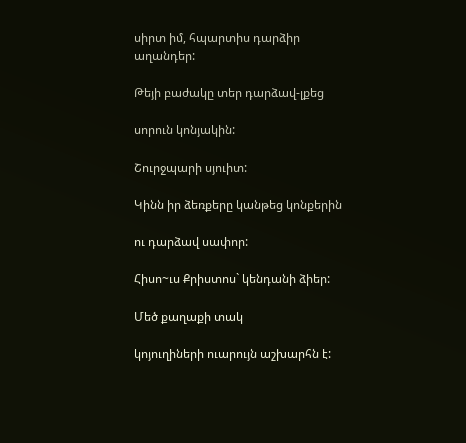սիրտ իմ, հպարտիս դարձիր աղանդեր:

Թեյի բաժակը տեր դարձավ-լքեց

սորուն կոնյակին:

Շուրջպարի սյուիտ:

Կինն իր ձեռքերը կանթեց կոնքերին

ու դարձավ սափոր:

Հիսո~ւս Քրիստոս` կենդանի ձիեր:

Մեծ քաղաքի տակ

կոյուղիների ուարույն աշխարհն է: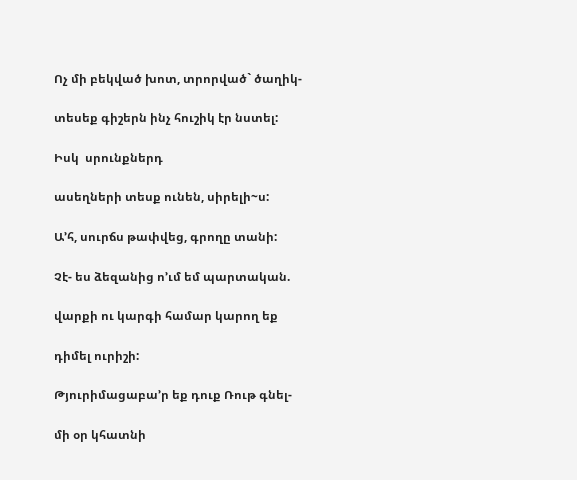Ոչ մի բեկված խոտ, տրորված` ծաղիկ-

տեսեք գիշերն ինչ հուշիկ էր նստել:

Իսկ  սրունքներդ

ասեղների տեսք ունեն, սիրելի~ս:

Ա’հ, սուրճս թափվեց, գրողը տանի:

Չէ- ես ձեզանից ո’ւմ եմ պարտական.

վարքի ու կարգի համար կարող եք

դիմել ուրիշի:

Թյուրիմացաբա’ր եք դուք Ռութ գնել-

մի օր կհատնի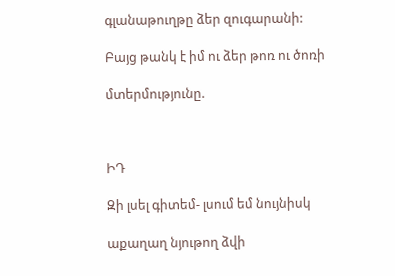գլանաթուղթը ձեր զուգարանի:

Բայց թանկ է իմ ու ձեր թոռ ու ծոռի

մտերմությունը.



ԻԴ

Զի լսել գիտեմ- լսում եմ նույնիսկ

աքաղաղ նյութող ձվի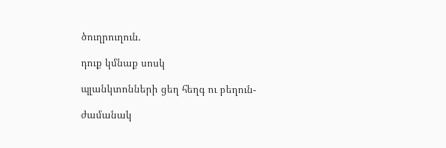ծուղրուղուն.

դուք կմնաք սոսկ

պլանկտոնների ցեղ հեղգ ու բեղուն-

ժամանակ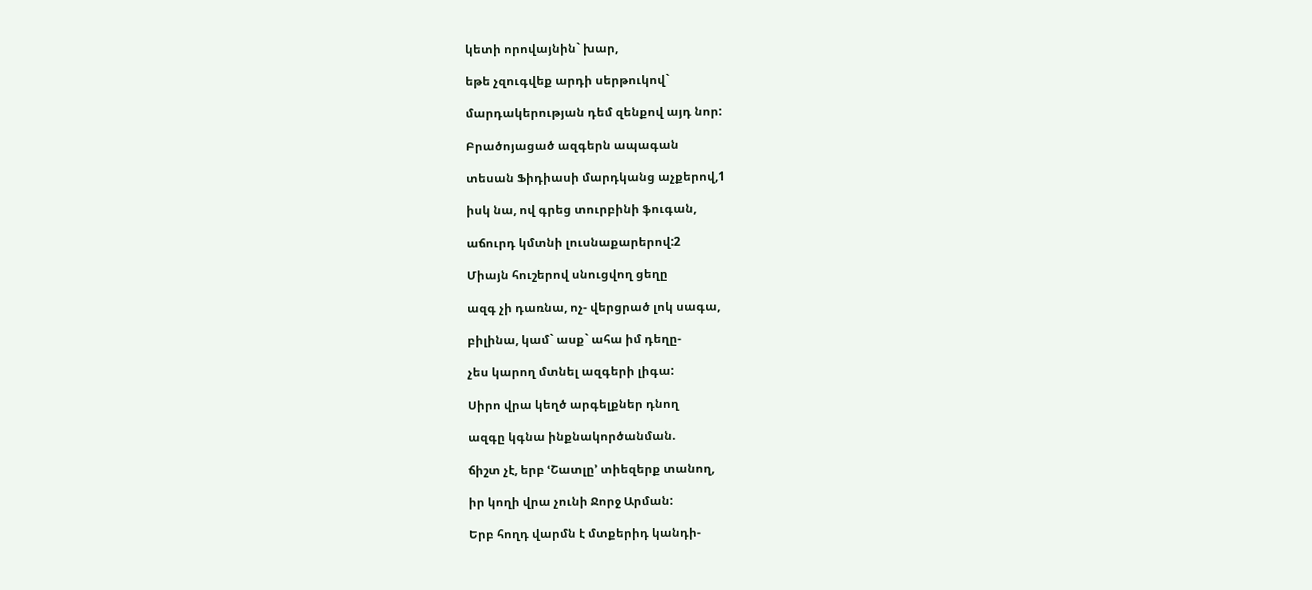կետի որովայնին` խար,

եթե չզուգվեք արդի սերթուկով`

մարդակերության դեմ զենքով այդ նոր:

Բրածոյացած ազգերն ապագան

տեսան Ֆիդիասի մարդկանց աչքերով,1

իսկ նա, ով գրեց տուրբինի ֆուգան,

աճուրդ կմտնի լուսնաքարերով:2

Միայն հուշերով սնուցվող ցեղը

ազգ չի դառնա, ոչ- վերցրած լոկ սագա,

բիլինա, կամ` ասք` ահա իմ դեղը-

չես կարող մտնել ազգերի լիգա:

Սիրո վրա կեղծ արգելքներ դնող

ազգը կգնա ինքնակործանման.

ճիշտ չէ, երբ ՙՇատլը՚ տիեզերք տանող,

իր կողի վրա չունի Ջորջ Արման:

Երբ հողդ վարմն է մտքերիդ կանդի-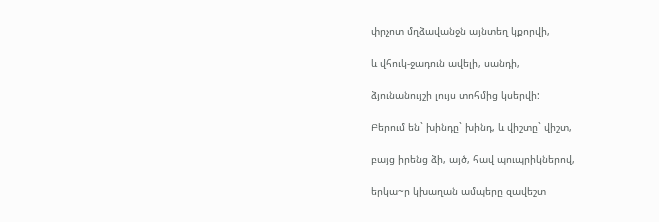փրչոտ մղձավանջն այնտեղ կքորվի,

և վհուկ-ջադուն ավելի, սանդի,

ձյունանույշի լույս տոհմից կսերվի:

Բերում են` խինդը` խինդ, և վիշտը` վիշտ,

բայց իրենց ձի, այծ, հավ պուպրիկներով,

երկա~ր կխաղան ամպերը զավեշտ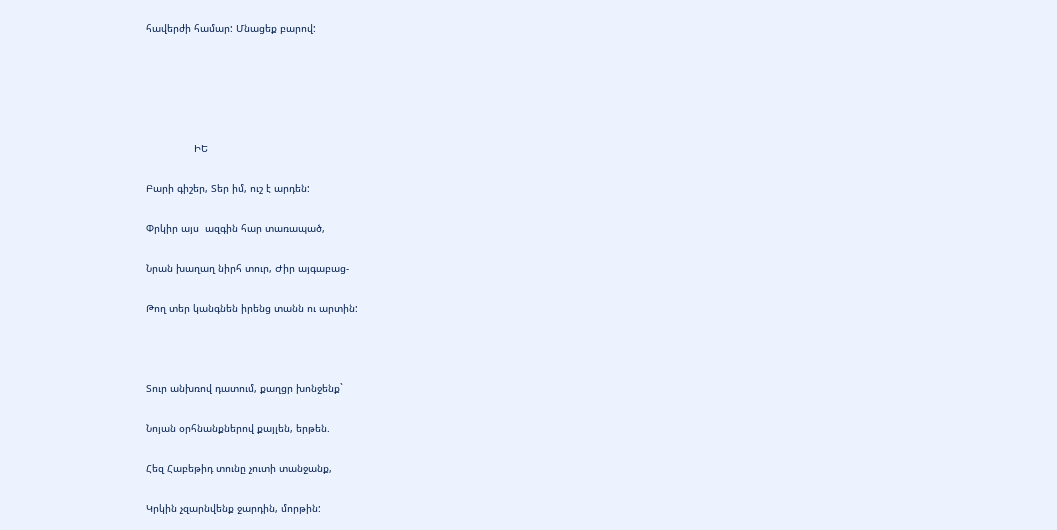հավերժի համար: Մնացեք բարով:





                ԻԵ

Բարի գիշեր, Տեր իմ, ուշ է արդեն:

Փրկիր այս  ազգին հար տառապած,

Նրան խաղաղ նիրհ տուր, Ժիր այգաբաց-

Թող տեր կանգնեն իրենց տանն ու արտին:



Տուր անխռով դատում, քաղցր խոնջենք`

Նոյան օրհնանքներով քայլեն, երթեն.

Հեզ Հաբեթիդ տունը չուտի տանջանք,

Կրկին չզարնվենք ջարդին, մորթին: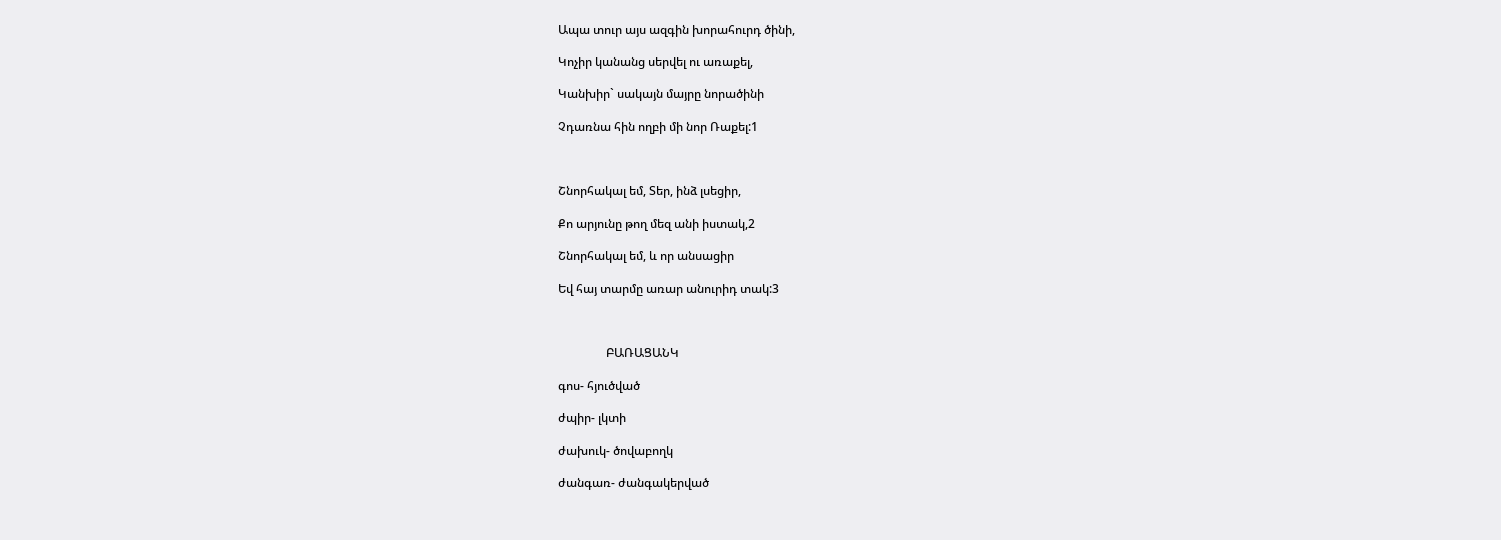Ապա տուր այս ազգին խորահուրդ ծինի,

Կոչիր կանանց սերվել ու առաքել,

Կանխիր` սակայն մայրը նորածինի

Չդառնա հին ողբի մի նոր Ռաքել:1



Շնորհակալ եմ, Տեր, ինձ լսեցիր,

Քո արյունը թող մեզ անի իստակ,2

Շնորհակալ եմ, և որ անսացիր

Եվ հայ տարմը առար անուրիդ տակ:3



                ԲԱՌԱՑԱՆԿ

գոս- հյուծված

ժպիր- լկտի

ժախուկ- ծովաբողկ

ժանգառ- ժանգակերված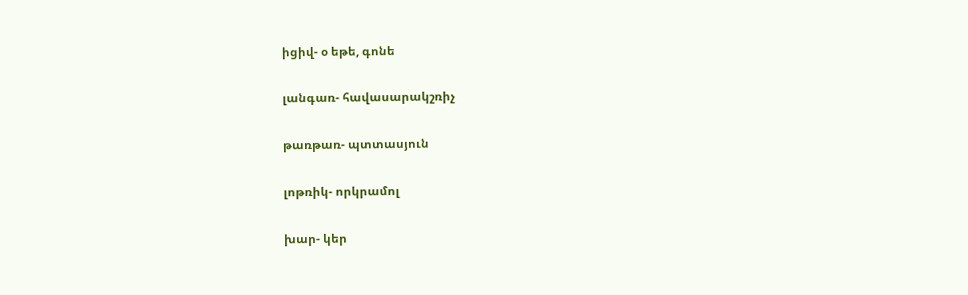իցիվ- օ եթե, գոնե

լանգառ- հավասարակշռիչ

թառթառ- պտտասյուն

լոթռիկ- որկրամոլ

խար- կեր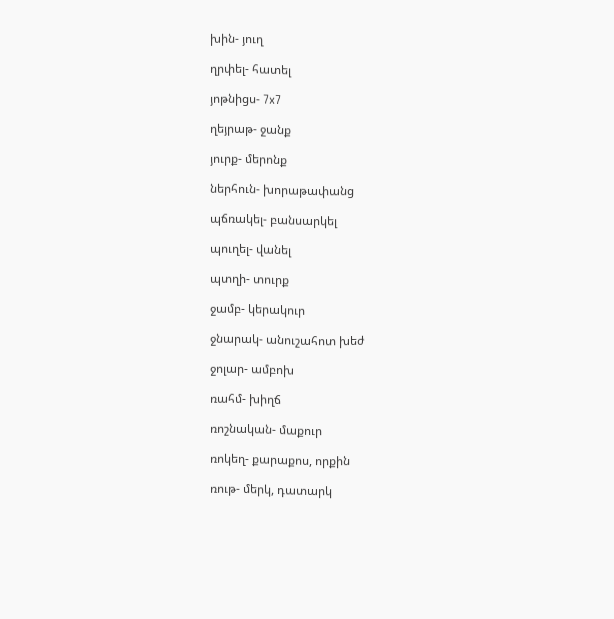խին- յուղ

ղրփել- հատել

յոթնիցս- 7x7

ղեյրաթ- ջանք

յուրք- մերոնք

ներհուն- խորաթափանց

պճռակել- բանսարկել

պուղել- վանել

պտղի- տուրք

ջամբ- կերակուր

ջնարակ- անուշահոտ խեժ

ջոլար- ամբոխ

ռահմ- խիղճ

ռոշնական- մաքուր

ռոկեղ- քարաքոս, որքին

ռութ- մերկ, դատարկ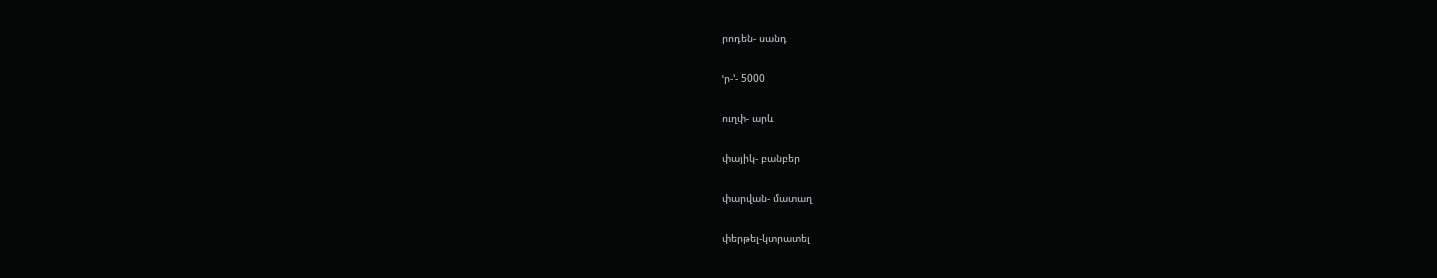րոդեն- սանդ

ՙր-՚- 5000

ուղփ- արև

փայիկ- բանբեր

փարվան- մատաղ

փերթել-կտրատել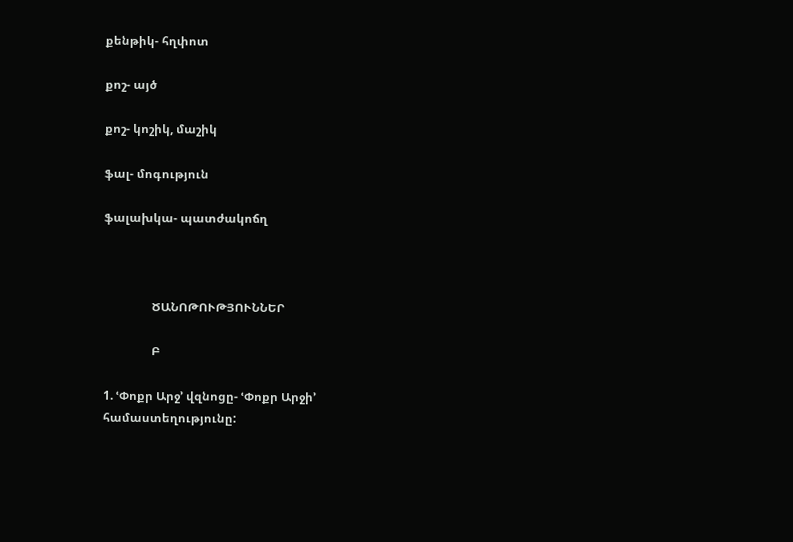քենթիկ- հղփոտ

քոշ- այծ

քոշ- կոշիկ, մաշիկ

ֆալ- մոգություն

ֆալախկա- պատժակոճղ



                ԾԱՆՈԹՈՒԹՅՈՒՆՆԵՐ

                Բ

1. ՙՓոքր Արջ՚ վզնոցը- ՙՓոքր Արջի՚ համաստեղությունը: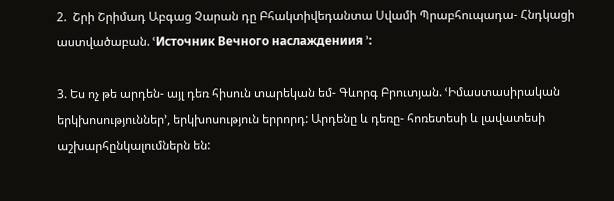2.  Շրի Շրիմադ Աբգաց Չարան դը Բհակտիվեդանտա Սվամի Պրաբհուպադա- Հնդկացի աստվածաբան. ՙИсточник Вечного наслаждениия ՚:

3. Ես ոչ թե արդեն- այլ դեռ հիսուն տարեկան եմ- Գևորգ Բրուտյան. ՙԻմաստասիրական երկխոսություններ՚, երկխոսություն երրորդ: Արդենը և դեռը- հոռետեսի և լավատեսի աշխարհընկալումներն են: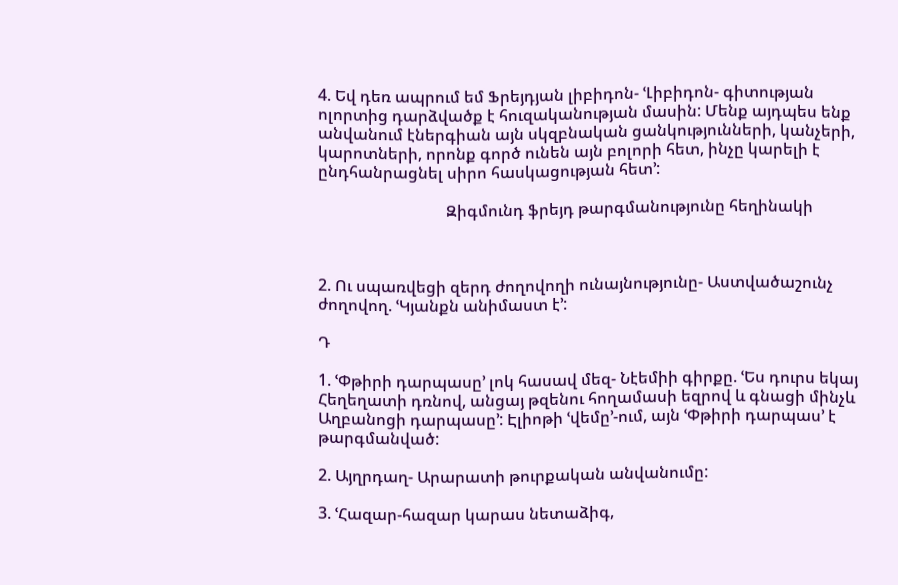4. Եվ դեռ ապրում եմ Ֆրեյդյան լիբիդոն- ՙԼիբիդոն- գիտության ոլորտից դարձվածք է հուզականության մասին: Մենք այդպես ենք անվանում էներգիան այն սկզբնական ցանկությունների, կանչերի, կարոտների, որոնք գործ ունեն այն բոլորի հետ, ինչը կարելի է ընդհանրացնել սիրո հասկացության հետ՚:

                                Զիգմունդ ֆրեյդ թարգմանությունը հեղինակի



2. Ու սպառվեցի զերդ ժողովողի ունայնությունը- Աստվածաշունչ ժողովող. ՙԿյանքն անիմաստ է՚:

Դ

1. ՙՓթիրի դարպասը՚ լոկ հասավ մեզ- Նէեմիի գիրքը. ՙԵս դուրս եկայ Հեղեղատի դռնով, անցայ թզենու հողամասի եզրով և գնացի մինչև Աղբանոցի դարպասը՚: Էլիոթի ՙվեմը՚-ում, այն ՙՓթիրի դարպաս՚ է թարգմանված:

2. Այղրդաղ- Արարատի թուրքական անվանումը:

3. ՙՀազար-հազար կարաս նետաձիգ,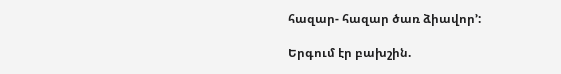հազար- հազար ծառ ձիավոր՚:

Երգում էր բախշին.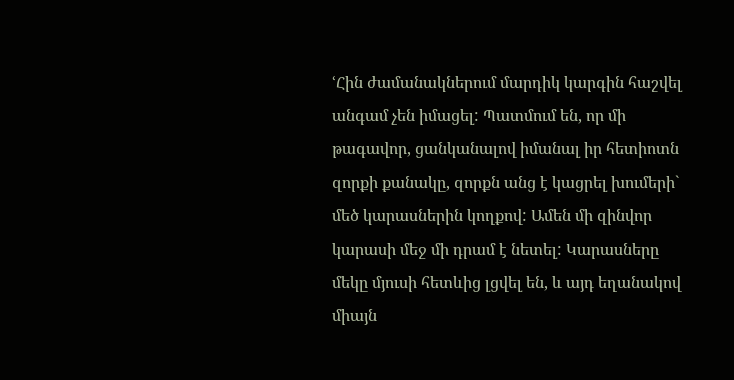ՙՀին ժամանակներում մարդիկ կարգին հաշվել անգամ չեն իմացել: Պատմում են, որ մի թագավոր, ցանկանալով իմանալ իր հետիոտն զորքի քանակը, զորքն անց է կացրել խումերի` մեծ կարասներին կողքով: Ամեն մի զինվոր կարասի մեջ մի դրամ է նետել: Կարասները մեկը մյուսի հետևից լցվել են, և այդ եղանակով միայն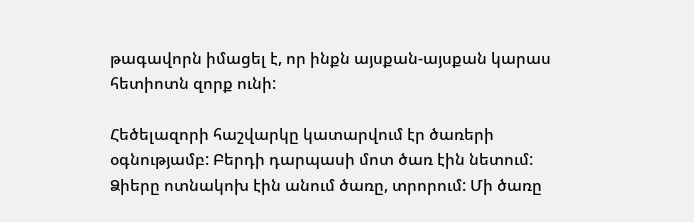թագավորն իմացել է, որ ինքն այսքան-այսքան կարաս հետիոտն զորք ունի:

Հեծելազորի հաշվարկը կատարվում էր ծառերի օգնությամբ: Բերդի դարպասի մոտ ծառ էին նետում: Ձիերը ոտնակոխ էին անում ծառը, տրորում: Մի ծառը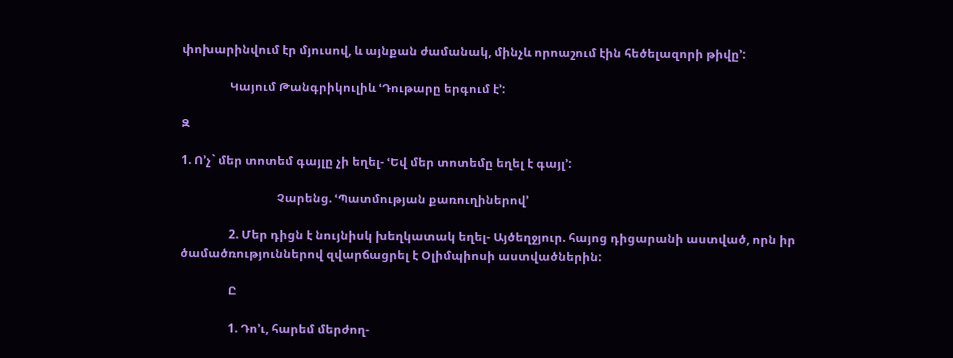փոխարինվում էր մյուսով, և այնքան ժամանակ, մինչև որոաշում էին հեծելազորի թիվը՚:

                Կայում Թանգրիկուլիև ՙԴութարը երգում է՚:

Զ

1. Ո’չ` մեր տոտեմ գայլը չի եղել- ՙԵվ մեր տոտեմը եղել է գայլ՚:

                                Չարենց. ՙՊատմության քառուղիներով՚

                2. Մեր դիցն է նույնիսկ խեղկատակ եղել- Այծեղջյուր. հայոց դիցարանի աստված, որն իր ծամածռություններով զվարճացրել է Օլիմպիոսի աստվածներին:

                Ը

                1. Դո’ւ, հարեմ մերժող-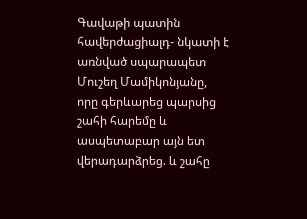Գավաթի պատին հավերժացիալդ- նկատի է առնված սպարապետ Մուշեղ Մամիկոնյանը, որը գերևարեց պարսից շահի հարեմը և ասպետաբար այն ետ վերադարձրեց. և շահը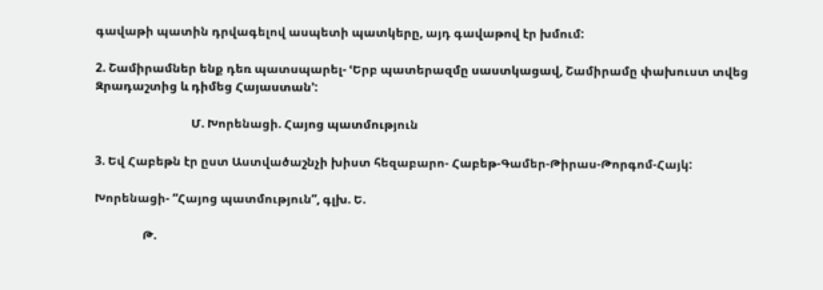գավաթի պատին դրվագելով ասպետի պատկերը, այդ գավաթով էր խմում:

2. Շամիրամներ ենք դեռ պատսպարել- ՙԵրբ պատերազմը սաստկացավ, Շամիրամը փախուստ տվեց Զրադաշտից և դիմեց Հայաստան՚:

                                Մ. Խորենացի. Հայոց պատմություն

3. Եվ Հաբեթն էր ըստ Աստվածաշնչի խիստ հեզաբարո- Հաբեթ-Գամեր-Թիրաս-Թորգոմ-Հայկ:

Խորենացի- “Հայոց պատմություն”, գլխ. Ե.

                Թ.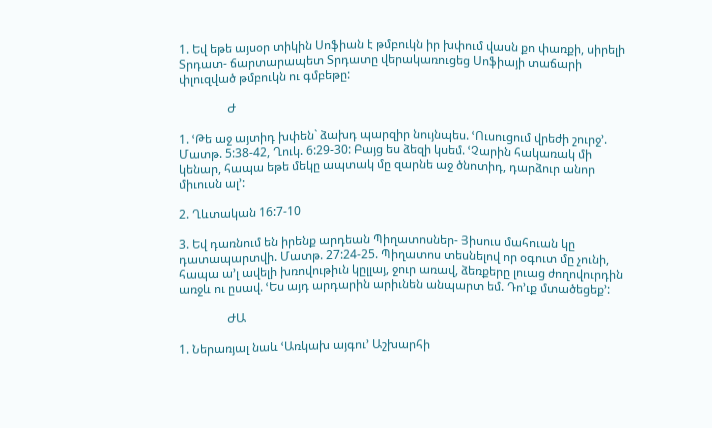1. Եվ եթե այսօր տիկին Սոֆիան է թմբուկն իր խփում վասն քո փառքի, սիրելի Տրդատ- ճարտարապետ Տրդատը վերակառուցեց Սոֆիայի տաճարի փլուզված թմբուկն ու գմբեթը:

                Ժ

1. ՙԹե աջ այտիդ խփեն` ձախդ պարզիր նույնպես. ՙՈւսուցում վրեժի շուրջ՚. Մատթ. 5:38-42, Ղուկ. 6:29-30: Բայց ես ձեզի կսեմ. ՙՉարին հակառակ մի կենար, հապա եթե մեկը ապտակ մը զարնե աջ ծնոտիդ, դարձուր անոր միւուսն ալ՚:

2. Ղևտական 16:7-10

3. Եվ դառնում են իրենք արդեան Պիղատոսներ- Յիսուս մահուան կը դատապարտվի. Մատթ. 27:24-25. Պիղատոս տեսնելով որ օգուտ մը չունի, հապա ա’լ ավելի խռովութիւն կըլլայ, ջուր առավ, ձեռքերը լուաց ժողովուրդին  առջև ու ըսավ. ՙԵս այդ արդարին արիւնեն անպարտ եմ. Դո’ւք մտածեցեք՚:

                ԺԱ

1. Ներառյալ նաև ՙԱռկախ այգու՚ Աշխարհի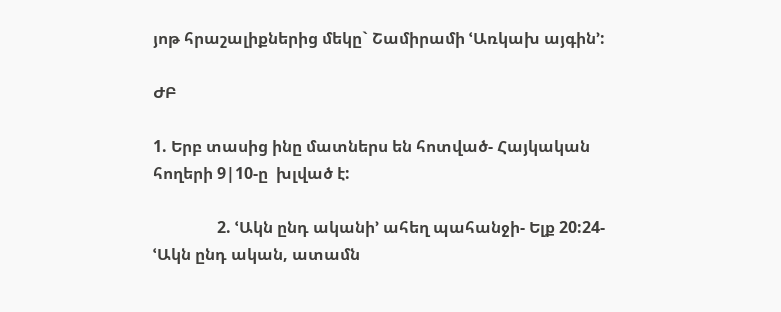յոթ հրաշալիքներից մեկը` Շամիրամի ՙԱռկախ այգին՚:

ԺԲ

1. Երբ տասից ինը մատներս են հոտված- Հայկական հողերի 9|10-ը  խլված է:

                2. ՙԱկն ընդ ականի՚ ահեղ պահանջի- Ելք 20:24- ՙԱկն ընդ ական, ատամն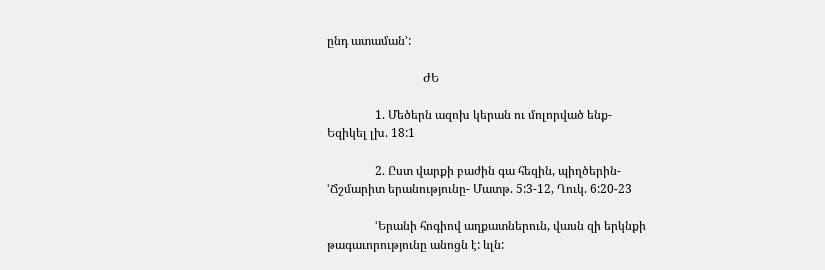ընդ ատաման՚:

                                ԺԵ

                1. Մեծերն ազոխ կերան ու մոլորված ենք-  Եզիկել լխ. 18:1

                2. Ըստ վարքի բաժին գա հեզին, պիղծերին- ՙՃշմարիտ երանությունը- Մատթ. 5:3-12, Ղուկ. 6:20-23

                ՙԵրանի հոգիով աղքատներուն, վասն զի երկնքի թագաւորությունը անոցն է: ևլն: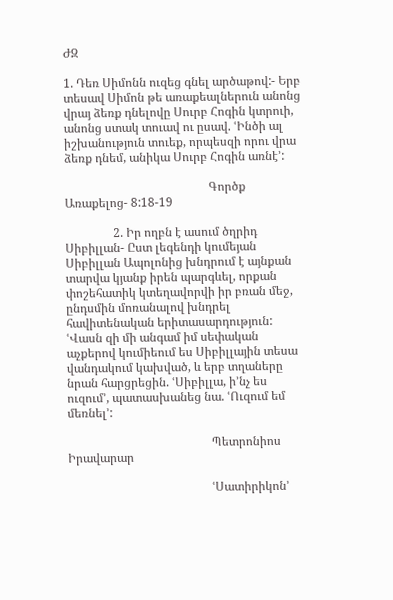ԺԶ

1. Դեռ Սիմոնն ուզեց գնել արծաթով:- Երբ տեսավ Սիմոն թե առաքեալներուն անոնց վրայ ձեռք դնելովը Սուրբ Հոգին կտրուի, անոնց ստակ տուավ ու ըսավ. ՙԻնծի ալ իշխանություն տուեք, որպեսզի որու վրա ձեռք դնեմ, անիկա Սուրբ Հոգին առնէ՚:

                                                Գործք Առաքելոց- 8:18-19

                2. Իր ողբն է ասում ծղրիդ Սիբիլլան- Ըստ լեգենդի կումեյան Սիբիլլան Ապոլոնից խնդրում է այնքան տարվա կյանք իրեն պարգևել, որքան փոշեհատիկ կտեղավորվի իր բռան մեջ, ընդսմին մոռանալով խնդրել հավիտենական երիտասարդություն: ՙՎասն զի մի անգամ իմ սեփական աչքերով կումիեում ես Սիբիլլային տեսա վանդակում կախված, և երբ տղաները նրան հարցրեցին. ՙՍիբիլլա, ի’նչ ես ուզում՚, պատասխանեց նա. ՙՈւզում եմ մեռնել՚:

                                                Պետրոնիոս Իրավարար

                                                ՙՍատիրիկոն՚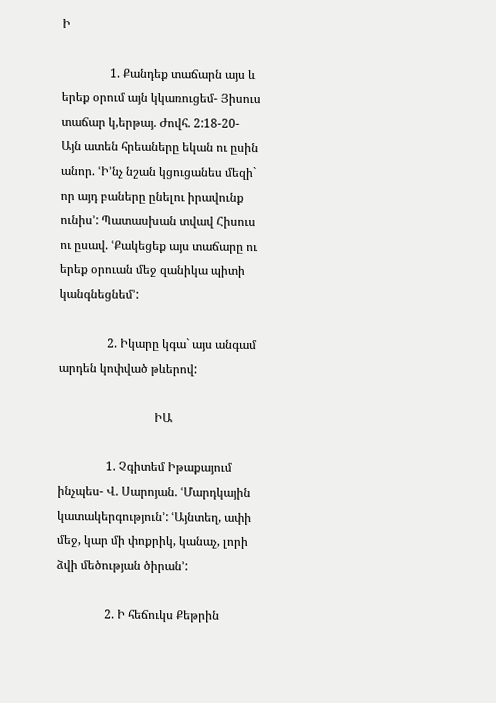Ի

                1. Քանդեք տաճարն այս և երեք օրում այն կկառուցեմ- Յիսուս տաճար կ,երթայ. Ժովհ. 2:18-20- Այն ատեն հրեաները եկան ու ըսին անոր. ՙԻ’նչ նշան կցուցանես մեզի` որ այդ բաները ընելու իրավունք ունիս՚: Պատասխան տվավ Հիսուս ու ըսավ. ՙՔակեցեք այս տաճարը ու երեք օրուան մեջ զանիկա պիտի կանգնեցնեմ՚:

                2. Իկարը կգա` այս անգամ արդեն կոփված թևերով:

                                ԻԱ

                1. Չգիտեմ Իթաքայում ինչպես- Վ. Սարոյան. ՙՄարդկային կատակերգություն՚: ՙԱյնտեղ, ափի մեջ, կար մի փոքրիկ, կանաչ, լորի ձվի մեծության ծիրան՚:

                2. Ի հեճուկս Քեթրին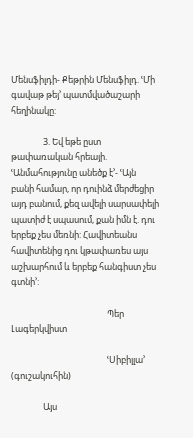Մենսֆիլդի- Քեթրին Մենսֆիլդ. ՙՄի գավաթ թեյ՚ պատմվածաշարի հեղինակը:

                3. Եվ եթե ըստ թափառական հրեայի. ՙԱնմահությունը անեծք է՚- ՙԱյն բանի համար, որ դուինձ մերժեցիր այդ բանում, քեզ ավելի սարսափելի պատիժ է սպասում, քան իմն է. դու երբեք չես մեռնի: Հավիտեանս հավիտենից դու կթափառես այս աշխարհում և երբեք հանգիստ չես գտնի՚:

                                                Պեր Լագերկվիստ

                                                ՙՍիբիլլա՚ (գուշակուհին)

                Այս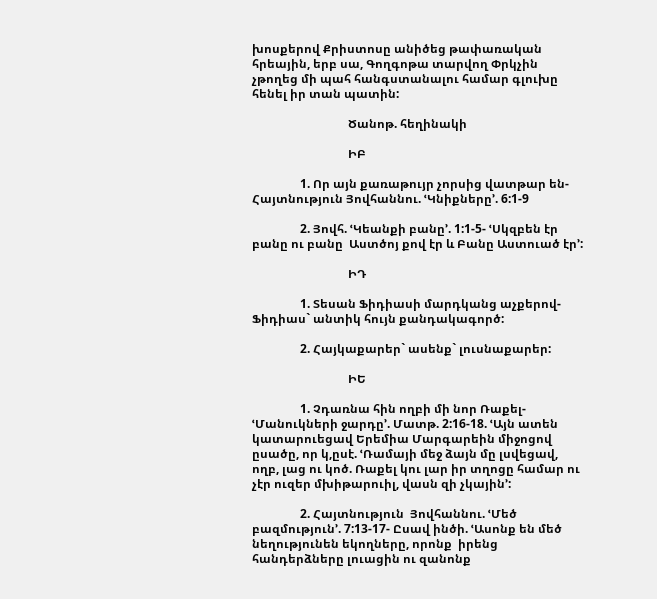խոսքերով Քրիստոսը անիծեց թափառական հրեային, երբ սա, Գողգոթա տարվող Փրկչին չթողեց մի պահ հանգստանալու համար գլուխը հենել իր տան պատին:

                                Ծանոթ. հեղինակի

                                ԻԲ

                1. Որ այն քառաթույր չորսից վատթար են- Հայտնություն Յովհաննու. ՙԿնիքները՚. 6:1-9

                2. Յովհ. ՙԿեանքի բանը՚. 1:1-5- ՙՍկզբեն էր բանը ու բանը  Աստծոյ քով էր և Բանը Աստուած էր՚:

                                ԻԴ

                1. Տեսան Ֆիդիասի մարդկանց աչքերով- Ֆիդիաս` անտիկ հույն քանդակագործ:

                2. Հայկաքարեր` ասենք` լուսնաքարեր:

                                ԻԵ

                1. Չդառնա հին ողբի մի նոր Ռաքել- ՙՄանուկների ջարդը՚. Մատթ. 2:16-18. ՙԱյն ատեն կատարուեցավ Երեմիա Մարգարեին միջոցով ըսածը, որ կ,ըսէ. ՙՌամայի մեջ ձայն մը լսվեցավ, ողբ, լաց ու կոծ. Ռաքել կու լար իր տղոցը համար ու չէր ուզեր մխիթարուիլ, վասն զի չկային՚:

                2. Հայտնություն  Յովհաննու. ՙՄեծ բազմություն՚. 7:13-17- Ըսավ ինծի. ՙԱսոնք են մեծ նեղությունեն եկողները, որոնք  իրենց հանդերձները լուացին ու զանոնք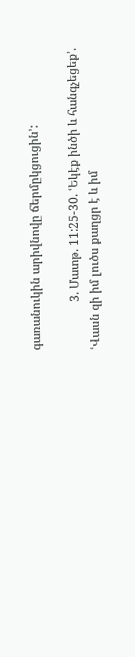գառանուկին արիվնովը ճերմըկցուցին՚:

                3. Մատթ. 11:25-30. ՙԵկէք ինծի և հանգչեցեք՚. ՙՎասն զի իմ լուծս քաղցր է և իմ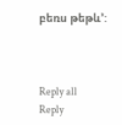բեռս թեթև՚:



Reply all
Reply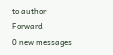to author
Forward
0 new messages